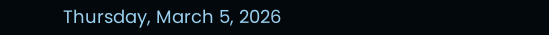Thursday, March 5, 2026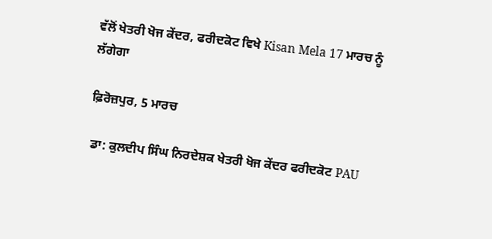ਵੱਲੋਂ ਖੇਤਰੀ ਖੋਜ ਕੇਂਦਰ, ਫਰੀਦਕੋਟ ਵਿਖੇ Kisan Mela 17 ਮਾਰਚ ਨੂੰ ਲੱਗੇਗਾ

ਫ਼ਿਰੋਜ਼ਪੁਰ, 5 ਮਾਰਚ

 ਡਾ: ਕੁਲਦੀਪ ਸਿੰਘ ਨਿਰਦੇਸ਼ਕ ਖੇਤਰੀ ਖੋਜ ਕੇਂਦਰ ਫਰੀਦਕੋਟ PAU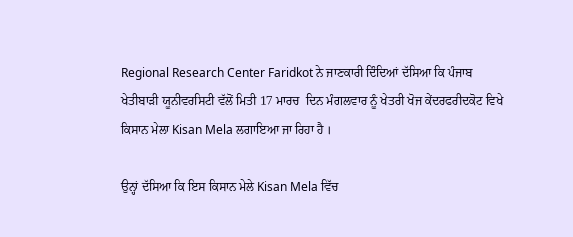Regional Research Center Faridkot ਨੇ ਜਾਣਕਾਰੀ ਦਿੰਦਿਆਂ ਦੱਸਿਆ ਕਿ ਪੰਜਾਬ ਖੇਤੀਬਾੜੀ ਯੂਨੀਵਰਸਿਟੀ ਵੱਲੋਂ ਮਿਤੀ 17 ਮਾਰਚ  ਦਿਨ ਮੰਗਲਵਾਰ ਨੂੰ ਖੇਤਰੀ ਖੋਜ ਕੇਂਦਰਫਰੀਦਕੋਟ ਵਿਖੇ ਕਿਸਾਨ ਮੇਲਾ Kisan Mela ਲਗਾਇਆ ਜਾ ਰਿਹਾ ਹੈ ।

ਉਨ੍ਹਾਂ ਦੱਸਿਆ ਕਿ ਇਸ ਕਿਸਾਨ ਮੇਲੇ Kisan Mela ਵਿੱਚ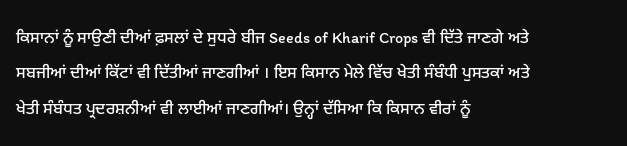ਕਿਸਾਨਾਂ ਨੂੰ ਸਾਉਣੀ ਦੀਆਂ ਫ਼ਸਲਾਂ ਦੇ ਸੁਧਰੇ ਬੀਜ Seeds of Kharif Crops ਵੀ ਦਿੱਤੇ ਜਾਣਗੇ ਅਤੇ ਸਬਜੀਆਂ ਦੀਆਂ ਕਿੱਟਾਂ ਵੀ ਦਿੱਤੀਆਂ ਜਾਣਗੀਆਂ । ਇਸ ਕਿਸਾਨ ਮੇਲੇ ਵਿੱਚ ਖੇਤੀ ਸੰਬੰਧੀ ਪੁਸਤਕਾਂ ਅਤੇ ਖੇਤੀ ਸੰਬੰਧਤ ਪ੍ਰਦਰਸ਼ਨੀਆਂ ਵੀ ਲਾਈਆਂ ਜਾਣਗੀਆਂ। ਉਨ੍ਹਾਂ ਦੱਸਿਆ ਕਿ ਕਿਸਾਨ ਵੀਰਾਂ ਨੂੰ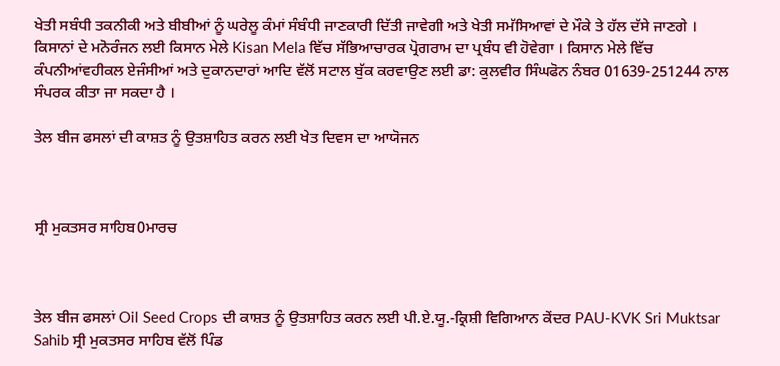ਖੇਤੀ ਸਬੰਧੀ ਤਕਨੀਕੀ ਅਤੇ ਬੀਬੀਆਂ ਨੂੰ ਘਰੇਲੂ ਕੰਮਾਂ ਸੰਬੰਧੀ ਜਾਣਕਾਰੀ ਦਿੱਤੀ ਜਾਵੇਗੀ ਅਤੇ ਖੇਤੀ ਸਮੱਸਿਆਵਾਂ ਦੇ ਮੌਕੇ ਤੇ ਹੱਲ ਦੱਸੇ ਜਾਣਗੇ । ਕਿਸਾਨਾਂ ਦੇ ਮਨੋਰੰਜਨ ਲਈ ਕਿਸਾਨ ਮੇਲੇ Kisan Mela ਵਿੱਚ ਸੱਭਿਆਚਾਰਕ ਪ੍ਰੋਗਰਾਮ ਦਾ ਪ੍ਰਬੰਧ ਵੀ ਹੋਵੇਗਾ । ਕਿਸਾਨ ਮੇਲੇ ਵਿੱਚ ਕੰਪਨੀਆਂਵਹੀਕਲ ਏਜੰਸੀਆਂ ਅਤੇ ਦੁਕਾਨਦਾਰਾਂ ਆਦਿ ਵੱਲੋਂ ਸਟਾਲ ਬੁੱਕ ਕਰਵਾਉਣ ਲਈ ਡਾ: ਕੁਲਵੀਰ ਸਿੰਘਫੋਨ ਨੰਬਰ 01639-251244 ਨਾਲ ਸੰਪਰਕ ਕੀਤਾ ਜਾ ਸਕਦਾ ਹੈ ।

ਤੇਲ ਬੀਜ ਫਸਲਾਂ ਦੀ ਕਾਸ਼ਤ ਨੂੰ ਉਤਸ਼ਾਹਿਤ ਕਰਨ ਲਈ ਖੇਤ ਦਿਵਸ ਦਾ ਆਯੋਜਨ



ਸ੍ਰੀ ਮੁਕਤਸਰ ਸਾਹਿਬ0ਮਾਰਚ



ਤੇਲ ਬੀਜ ਫਸਲਾਂ Oil Seed Crops ਦੀ ਕਾਸ਼ਤ ਨੂੰ ਉਤਸ਼ਾਹਿਤ ਕਰਨ ਲਈ ਪੀ.ਏ.ਯੂ.-ਕ੍ਰਿਸ਼ੀ ਵਿਗਿਆਨ ਕੇਂਦਰ PAU-KVK Sri Muktsar Sahib ਸ੍ਰੀ ਮੁਕਤਸਰ ਸਾਹਿਬ ਵੱਲੋਂ ਪਿੰਡ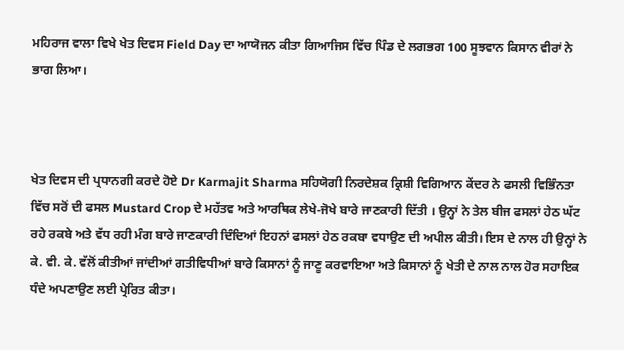ਮਹਿਰਾਜ ਵਾਲਾ ਵਿਖੇ ਖੇਤ ਦਿਵਸ Field Day ਦਾ ਆਯੋਜਨ ਕੀਤਾ ਗਿਆਜਿਸ ਵਿੱਚ ਪਿੰਡ ਦੇ ਲਗਭਗ 100 ਸੂਝਵਾਨ ਕਿਸਾਨ ਵੀਰਾਂ ਨੇ ਭਾਗ ਲਿਆ।



ਖੇਤ ਦਿਵਸ ਦੀ ਪ੍ਰਧਾਨਗੀ ਕਰਦੇ ਹੋਏ Dr Karmajit Sharma ਸਹਿਯੋਗੀ ਨਿਰਦੇਸ਼ਕ ਕ੍ਰਿਸ਼ੀ ਵਿਗਿਆਨ ਕੇਂਦਰ ਨੇ ਫਸਲੀ ਵਿਭਿੰਨਤਾ ਵਿੱਚ ਸਰੋਂ ਦੀ ਫਸਲ Mustard Crop ਦੇ ਮਹੱਤਵ ਅਤੇ ਆਰਥਿਕ ਲੇਖੇ-ਜੋਖੇ ਬਾਰੇ ਜਾਣਕਾਰੀ ਦਿੱਤੀ । ਉਨ੍ਹਾਂ ਨੇ ਤੇਲ ਬੀਜ ਫਸਲਾਂ ਹੇਠ ਘੱਟ ਰਹੇ ਰਕਬੇ ਅਤੇ ਵੱਧ ਰਹੀ ਮੰਗ ਬਾਰੇ ਜਾਣਕਾਰੀ ਦਿੰਦਿਆਂ ਇਹਨਾਂ ਫਸਲਾਂ ਹੇਠ ਰਕਬਾ ਵਧਾਉਣ ਦੀ ਅਪੀਲ ਕੀਤੀ। ਇਸ ਦੇ ਨਾਲ ਹੀ ਉਨ੍ਹਾਂ ਨੇ ਕੇ. ਵੀ. ਕੇ. ਵੱਲੋਂ ਕੀਤੀਆਂ ਜਾਂਦੀਆਂ ਗਤੀਵਿਧੀਆਂ ਬਾਰੇ ਕਿਸਾਨਾਂ ਨੂੰ ਜਾਣੂ ਕਰਵਾਇਆ ਅਤੇ ਕਿਸਾਨਾਂ ਨੂੰ ਖੇਤੀ ਦੇ ਨਾਲ ਨਾਲ ਹੋਰ ਸਹਾਇਕ ਧੰਦੇ ਅਪਣਾਉਣ ਲਈ ਪ੍ਰੇਰਿਤ ਕੀਤਾ।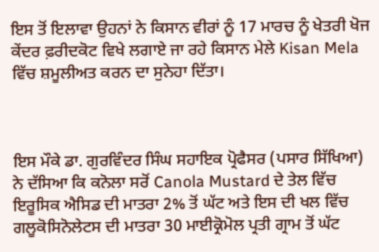ਇਸ ਤੋਂ ਇਲਾਵਾ ਉਹਨਾਂ ਨੇ ਕਿਸਾਨ ਵੀਰਾਂ ਨੂੰ 17 ਮਾਰਚ ਨੂੰ ਖੇਤਰੀ ਖੋਜ ਕੇਂਦਰ ਫ਼ਰੀਦਕੋਟ ਵਿਖੇ ਲਗਾਏ ਜਾ ਰਹੇ ਕਿਸਾਨ ਮੇਲੇ Kisan Mela ਵਿੱਚ ਸ਼ਮੂਲੀਅਤ ਕਰਨ ਦਾ ਸੁਨੇਹਾ ਦਿੱਤਾ।



ਇਸ ਮੌਕੇ ਡਾ. ਗੁਰਵਿੰਦਰ ਸਿੰਘ ਸਹਾਇਕ ਪ੍ਰੋਫੈਸਰ (ਪਸਾਰ ਸਿੱਖਿਆ) ਨੇ ਦੱਸਿਆ ਕਿ ਕਨੋਲਾ ਸਰੋਂ Canola Mustard ਦੇ ਤੇਲ ਵਿੱਚ ਇਰੂਸਿਕ ਐਸਿਡ ਦੀ ਮਾਤਰਾ 2% ਤੋਂ ਘੱਟ ਅਤੇ ਇਸ ਦੀ ਖਲ ਵਿੱਚ ਗਲੂਕੋਸਿਨੋਲੇਟਸ ਦੀ ਮਾਤਰਾ 30 ਮਾਈਕ੍ਰੋਮੋਲ ਪ੍ਰਤੀ ਗ੍ਰਾਮ ਤੋਂ ਘੱਟ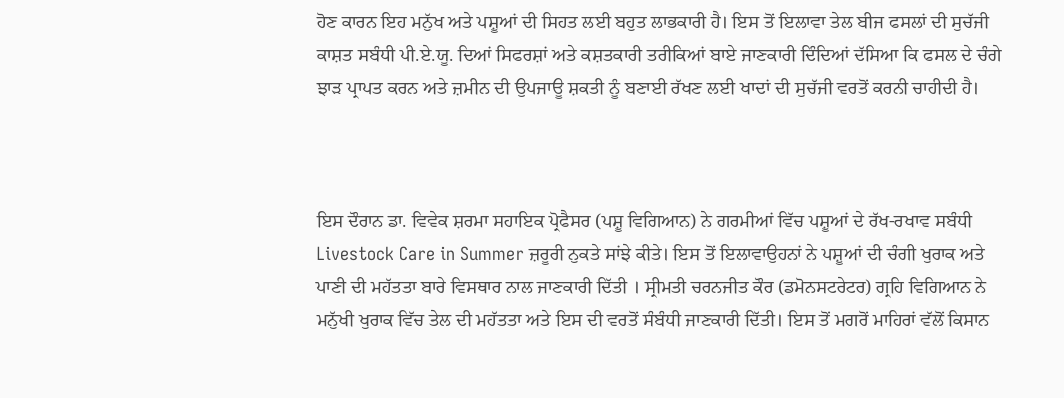ਹੋਣ ਕਾਰਨ ਇਹ ਮਨੁੱਖ ਅਤੇ ਪਸ਼ੂਆਂ ਦੀ ਸਿਹਤ ਲਈ ਬਹੁਤ ਲਾਭਕਾਰੀ ਹੈ। ਇਸ ਤੋਂ ਇਲਾਵਾ ਤੇਲ ਬੀਜ ਫਸਲਾਂ ਦੀ ਸੁਚੱਜੀ ਕਾਸ਼ਤ ਸਬੰਧੀ ਪੀ.ਏ.ਯੂ. ਦਿਆਂ ਸਿਫਰਸ਼ਾਂ ਅਤੇ ਕਸ਼ਤਕਾਰੀ ਤਰੀਕਿਆਂ ਬਾਏ ਜਾਣਕਾਰੀ ਦਿੰਦਿਆਂ ਦੱਸਿਆ ਕਿ ਫਸਲ ਦੇ ਚੰਗੇ ਝਾੜ ਪ੍ਰਾਪਤ ਕਰਨ ਅਤੇ ਜ਼ਮੀਨ ਦੀ ਉਪਜਾਊ ਸ਼ਕਤੀ ਨੂੰ ਬਣਾਈ ਰੱਖਣ ਲਈ ਖਾਦਾਂ ਦੀ ਸੁਚੱਜੀ ਵਰਤੋਂ ਕਰਨੀ ਚਾਹੀਦੀ ਹੈ।



ਇਸ ਦੌਰਾਨ ਡਾ. ਵਿਵੇਕ ਸ਼ਰਮਾ ਸਹਾਇਕ ਪ੍ਰੋਫੈਸਰ (ਪਸ਼ੂ ਵਿਗਿਆਨ) ਨੇ ਗਰਮੀਆਂ ਵਿੱਚ ਪਸ਼ੂਆਂ ਦੇ ਰੱਖ-ਰਖਾਵ ਸਬੰਧੀ Livestock Care in Summer ਜ਼ਰੂਰੀ ਨੁਕਤੇ ਸਾਂਝੇ ਕੀਤੇ। ਇਸ ਤੋਂ ਇਲਾਵਾਉਹਨਾਂ ਨੇ ਪਸ਼ੂਆਂ ਦੀ ਚੰਗੀ ਖੁਰਾਕ ਅਤੇ ਪਾਣੀ ਦੀ ਮਹੱਤਤਾ ਬਾਰੇ ਵਿਸਥਾਰ ਨਾਲ ਜਾਣਕਾਰੀ ਦਿੱਤੀ । ਸ੍ਰੀਮਤੀ ਚਰਨਜੀਤ ਕੌਰ (ਡਮੋਨਸਟਰੇਟਰ) ਗ੍ਰਹਿ ਵਿਗਿਆਨ ਨੇ ਮਨੁੱਖੀ ਖੁਰਾਕ ਵਿੱਚ ਤੇਲ ਦੀ ਮਹੱਤਤਾ ਅਤੇ ਇਸ ਦੀ ਵਰਤੋਂ ਸੰਬੰਧੀ ਜਾਣਕਾਰੀ ਦਿੱਤੀ। ਇਸ ਤੋਂ ਮਗਰੋਂ ਮਾਹਿਰਾਂ ਵੱਲੋਂ ਕਿਸਾਨ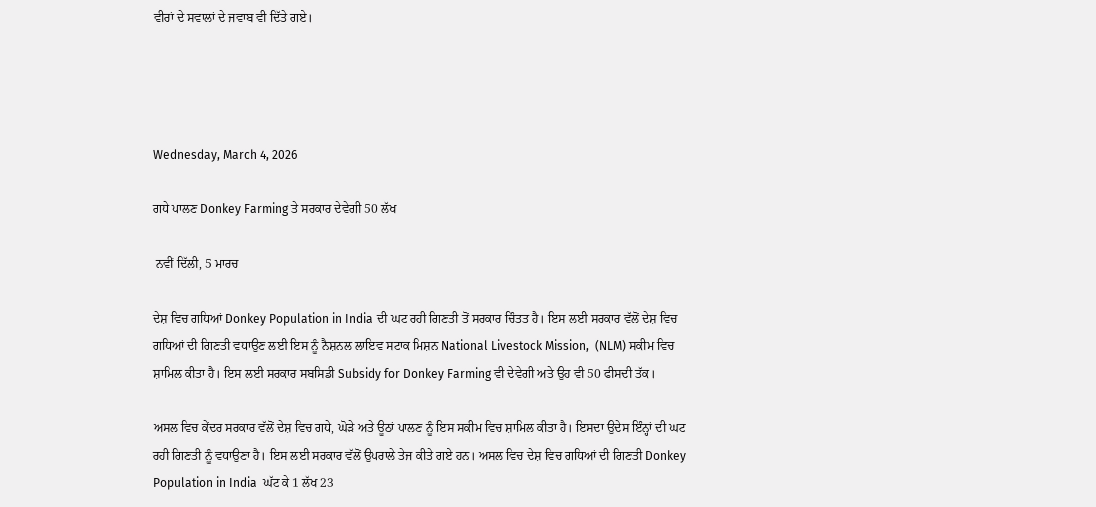ਵੀਰਾਂ ਦੇ ਸਵਾਲਾਂ ਦੇ ਜਵਾਬ ਵੀ ਦਿੱਤੇ ਗਏ।




Wednesday, March 4, 2026

ਗਧੇ ਪਾਲਣ Donkey Farming ਤੇ ਸਰਕਾਰ ਦੇਵੇਗੀ 50 ਲੱਖ

 ਨਵੀਂ ਦਿੱਲੀ, 5 ਮਾਰਚ

ਦੇਸ਼ ਵਿਚ ਗਧਿਆਂ Donkey Population in India ਦੀ ਘਟ ਰਹੀ ਗਿਣਤੀ ਤੋਂ ਸਰਕਾਰ ਚਿੰਤਤ ਹੈ। ਇਸ ਲਈ ਸਰਕਾਰ ਵੱਲੋਂ ਦੇਸ਼ ਵਿਚ ਗਧਿਆਂ ਦੀ ਗਿਣਤੀ ਵਧਾਉਣ ਲਈ ਇਸ ਨੂੰ ਨੈਸ਼ਨਲ ਲਾਇਵ ਸਟਾਕ ਮਿਸ਼ਨ National Livestock Mission,  (NLM) ਸਕੀਮ ਵਿਚ ਸ਼ਾਮਿਲ ਕੀਤਾ ਹੈ। ਇਸ ਲਈ ਸਰਕਾਰ ਸਬਸਿਡੀ Subsidy for Donkey Farming ਵੀ ਦੇਵੇਗੀ ਅਤੇ ਉਹ ਵੀ 50 ਫੀਸਦੀ ਤੱਕ।

ਅਸਲ ਵਿਚ ਕੇਂਦਰ ਸਰਕਾਰ ਵੱਲੋਂ ਦੇਸ਼ ਵਿਚ ਗਧੇ, ਘੋੜੇ ਅਤੇ ਊਠਾਂ ਪਾਲਣ ਨੂੰ ਇਸ ਸਕੀਮ ਵਿਚ ਸ਼ਾਮਿਲ ਕੀਤਾ ਹੈ। ਇਸਦਾ ਉਦੇਸ ਇੰਨ੍ਹਾਂ ਦੀ ਘਟ ਰਹੀ ਗਿਣਤੀ ਨੂੰ ਵਧਾਉਣਾ ਹੈ। ਇਸ ਲਈ ਸਰਕਾਰ ਵੱਲੋਂ ਉਪਰਾਲੇ ਤੇਜ ਕੀਤੇ ਗਏ ਹਨ। ਅਸਲ ਵਿਚ ਦੇਸ਼ ਵਿਚ ਗਧਿਆਂ ਦੀ ਗਿਣਤੀ Donkey Population in India  ਘੱਟ ਕੇ 1 ਲੱਖ 23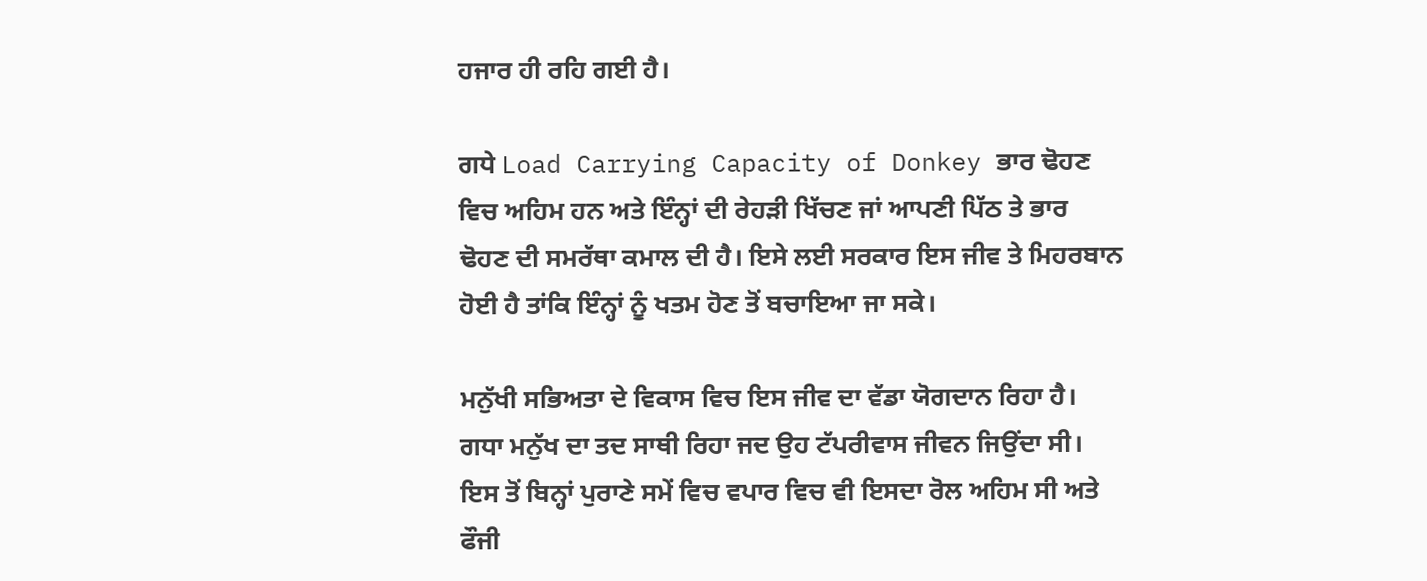ਹਜਾਰ ਹੀ ਰਹਿ ਗਈ ਹੈ।

ਗਧੇ Load Carrying Capacity of Donkey ਭਾਰ ਢੋਹਣ ਵਿਚ ਅਹਿਮ ਹਨ ਅਤੇ ਇੰਨ੍ਹਾਂ ਦੀ ਰੇਹੜੀ ਖਿੱਚਣ ਜਾਂ ਆਪਣੀ ਪਿੱਠ ਤੇ ਭਾਰ ਢੋਹਣ ਦੀ ਸਮਰੱਥਾ ਕਮਾਲ ਦੀ ਹੈ। ਇਸੇ ਲਈ ਸਰਕਾਰ ਇਸ ਜੀਵ ਤੇ ਮਿਹਰਬਾਨ ਹੋਈ ਹੈ ਤਾਂਕਿ ਇੰਨ੍ਹਾਂ ਨੂੰ ਖਤਮ ਹੋਣ ਤੋਂ ਬਚਾਇਆ ਜਾ ਸਕੇ।

ਮਨੁੱਖੀ ਸਭਿਅਤਾ ਦੇ ਵਿਕਾਸ ਵਿਚ ਇਸ ਜੀਵ ਦਾ ਵੱਡਾ ਯੋਗਦਾਨ ਰਿਹਾ ਹੈ। ਗਧਾ ਮਨੁੱਖ ਦਾ ਤਦ ਸਾਥੀ ਰਿਹਾ ਜਦ ਉਹ ਟੱਪਰੀਵਾਸ ਜੀਵਨ ਜਿਉਂਦਾ ਸੀ। ਇਸ ਤੋਂ ਬਿਨ੍ਹਾਂ ਪੁਰਾਣੇ ਸਮੇਂ ਵਿਚ ਵਪਾਰ ਵਿਚ ਵੀ ਇਸਦਾ ਰੋਲ ਅਹਿਮ ਸੀ ਅਤੇ ਫੌਜੀ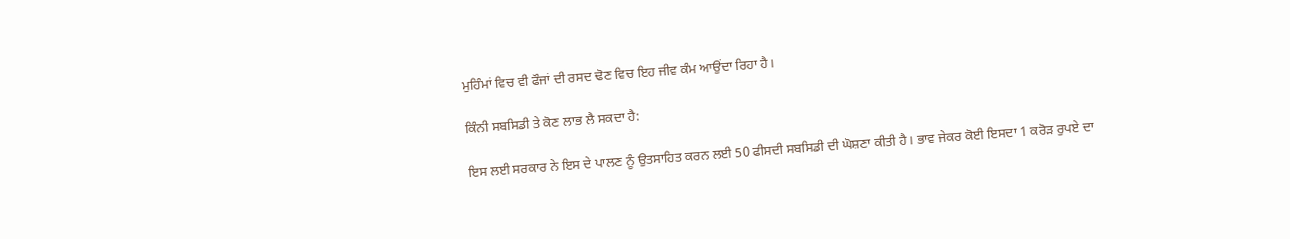ਮੁਹਿੰਮਾਂ ਵਿਚ ਵੀ ਫੌਜਾਂ ਦੀ ਰਸਦ ਢੋਣ ਵਿਚ ਇਹ ਜੀਵ ਕੰਮ ਆਉਂਦਾ ਰਿਹਾ ਹੈ।

ਕਿੰਨੀ ਸਬਸਿਡੀ ਤੇ ਕੋਣ ਲਾਭ ਲੈ ਸਕਦਾ ਹੈ:

ਇਸ ਲਈ ਸਰਕਾਰ ਨੇ ਇਸ ਦੇ ਪਾਲਣ ਨੂੰ ਉਤਸਾਹਿਤ ਕਰਨ ਲਈ 50 ਫੀਸਦੀ ਸਬਸਿਡੀ ਦੀ ਘੋਸ਼ਣਾ ਕੀਤੀ ਹੈ। ਭਾਵ ਜੇਕਰ ਕੋਈ ਇਸਦਾ 1 ਕਰੋੜ ਰੁਪਏ ਦਾ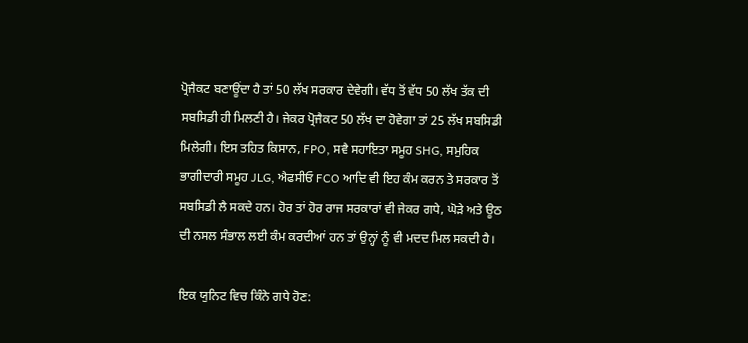ਪ੍ਰੋਜੈਕਟ ਬਣਾਊਂਦਾ ਹੈ ਤਾਂ 50 ਲੱਖ ਸਰਕਾਰ ਦੇਵੇਗੀ। ਵੱਧ ਤੋਂ ਵੱਧ 50 ਲੱਖ ਤੱਕ ਦੀ ਸਬਸਿਡੀ ਹੀ ਮਿਲਣੀ ਹੈ। ਜੇਕਰ ਪ੍ਰੋਜੈਕਟ 50 ਲੱਖ ਦਾ ਹੋਵੇਗਾ ਤਾਂ 25 ਲੱਖ ਸਬਸਿਡੀ ਮਿਲੇਗੀ। ਇਸ ਤਹਿਤ ਕਿਸਾਨ, FPO, ਸਵੈ ਸਹਾਇਤਾ ਸਮੂਹ SHG, ਸਮੁਹਿਕ ਭਾਗੀਦਾਰੀ ਸਮੂਹ JLG, ਐਫਸੀਓ FCO ਆਦਿ ਵੀ ਇਹ ਕੰਮ ਕਰਨ ਤੇ ਸਰਕਾਰ ਤੋਂ ਸਬਸਿਡੀ ਲੈ ਸਕਦੇ ਹਨ। ਹੋਰ ਤਾਂ ਹੋਰ ਰਾਜ ਸਰਕਾਰਾਂ ਵੀ ਜੇਕਰ ਗਧੇ, ਘੋੜੇ ਅਤੇ ਊਠ ਦੀ ਨਸਲ ਸੰਭਾਲ ਲਈ ਕੰਮ ਕਰਦੀਆਂ ਹਨ ਤਾਂ ਉਨ੍ਹਾਂ ਨੂੰ ਵੀ ਮਦਦ ਮਿਲ ਸਕਦੀ ਹੈ।

ਇਕ ਯੁਨਿਟ ਵਿਚ ਕਿੰਨੇ ਗਧੇ ਹੋਣ: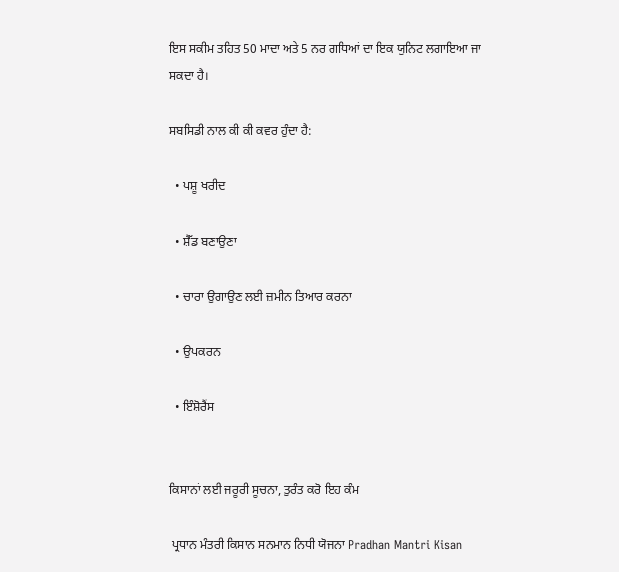ਇਸ ਸਕੀਮ ਤਹਿਤ 50 ਮਾਦਾ ਅਤੇ 5 ਨਰ ਗਧਿਆਂ ਦਾ ਇਕ ਯੁਨਿਟ ਲਗਾਇਆ ਜਾ ਸਕਦਾ ਹੈ।

ਸਬਸਿਡੀ ਨਾਲ ਕੀ ਕੀ ਕਵਰ ਹੁੰਦਾ ਹੈ:

  • ਪਸ਼ੂ ਖਰੀਦ

  • ਸ਼ੈੱਡ ਬਣਾਉਣਾ

  • ਚਾਰਾ ਉਗਾਉਣ ਲਈ ਜ਼ਮੀਨ ਤਿਆਰ ਕਰਨਾ

  • ਉਪਕਰਨ

  • ਇੰਸ਼ੋਰੈਂਸ


ਕਿਸਾਨਾਂ ਲਈ ਜਰੂਰੀ ਸੂਚਨਾ, ਤੁਰੰਤ ਕਰੋ ਇਹ ਕੰਮ

 ਪ੍ਰਧਾਨ ਮੰਤਰੀ ਕਿਸਾਨ ਸਨਮਾਨ ਨਿਧੀ ਯੋਜਨਾ Pradhan Mantri Kisan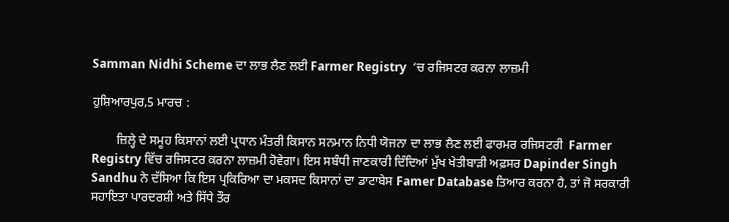Samman Nidhi Scheme ਦਾ ਲਾਭ ਲੈਣ ਲਈ Farmer Registry  ‘ਚ ਰਜਿਸਟਰ ਕਰਨਾ ਲਾਜ਼ਮੀ

ਹੁਸ਼ਿਆਰਪੁਰ,5 ਮਾਰਚ :

        ਜ਼ਿਲ੍ਹੇ ਦੇ ਸਮੂਹ ਕਿਸਾਨਾਂ ਲਈ ਪ੍ਰਧਾਨ ਮੰਤਰੀ ਕਿਸਾਨ ਸਨਮਾਨ ਨਿਧੀ ਯੋਜਨਾ ਦਾ ਲਾਭ ਲੈਣ ਲਈ ਫਾਰਮਰ ਰਜਿਸਟਰੀ  Farmer Registry ਵਿੱਚ ਰਜਿਸਟਰ ਕਰਨਾ ਲਾਜ਼ਮੀ ਹੋਵੇਗਾ। ਇਸ ਸਬੰਧੀ ਜਾਣਕਾਰੀ ਦਿੰਦਿਆਂ ਮੁੱਖ ਖੇਤੀਬਾੜੀ ਅਫ਼ਸਰ Dapinder Singh Sandhu ਨੇ ਦੱਸਿਆ ਕਿ ਇਸ ਪ੍ਰਕਿਰਿਆ ਦਾ ਮਕਸਦ ਕਿਸਾਨਾਂ ਦਾ ਡਾਟਾਬੇਸ Famer Database ਤਿਆਰ ਕਰਨਾ ਹੈ, ਤਾਂ ਜੋ ਸਰਕਾਰੀ ਸਹਾਇਤਾ ਪਾਰਦਰਸ਼ੀ ਅਤੇ ਸਿੱਧੇ ਤੌਰ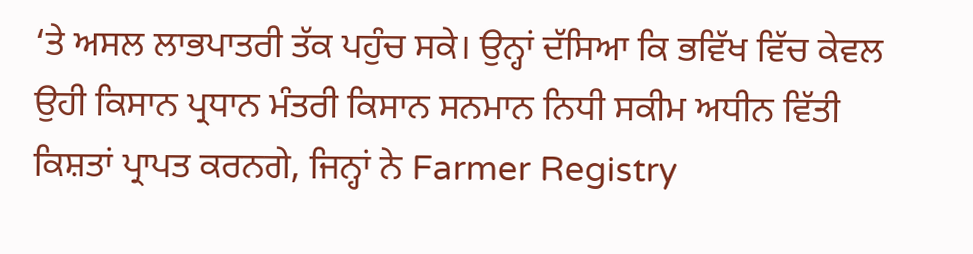‘ਤੇ ਅਸਲ ਲਾਭਪਾਤਰੀ ਤੱਕ ਪਹੁੰਚ ਸਕੇ। ਉਨ੍ਹਾਂ ਦੱਸਿਆ ਕਿ ਭਵਿੱਖ ਵਿੱਚ ਕੇਵਲ ਉਹੀ ਕਿਸਾਨ ਪ੍ਰਧਾਨ ਮੰਤਰੀ ਕਿਸਾਨ ਸਨਮਾਨ ਨਿਧੀ ਸਕੀਮ ਅਧੀਨ ਵਿੱਤੀ ਕਿਸ਼ਤਾਂ ਪ੍ਰਾਪਤ ਕਰਨਗੇ, ਜਿਨ੍ਹਾਂ ਨੇ Farmer Registry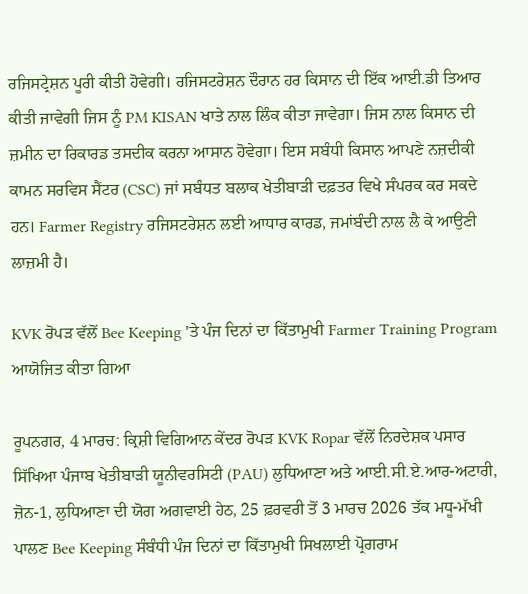ਰਜਿਸਟ੍ਰੇਸ਼ਨ ਪੂਰੀ ਕੀਤੀ ਹੋਵੇਗੀ। ਰਜਿਸਟਰੇਸ਼ਨ ਦੌਰਾਨ ਹਰ ਕਿਸਾਨ ਦੀ ਇੱਕ ਆਈ.ਡੀ ਤਿਆਰ ਕੀਤੀ ਜਾਵੇਗੀ ਜਿਸ ਨੂੰ PM KISAN ਖਾਤੇ ਨਾਲ ਲਿੰਕ ਕੀਤਾ ਜਾਵੇਗਾ। ਜਿਸ ਨਾਲ ਕਿਸਾਨ ਦੀ ਜ਼ਮੀਨ ਦਾ ਰਿਕਾਰਡ ਤਸਦੀਕ ਕਰਨਾ ਆਸਾਨ ਹੋਵੇਗਾ। ਇਸ ਸਬੰਧੀ ਕਿਸਾਨ ਆਪਣੇ ਨਜ਼ਦੀਕੀ ਕਾਮਨ ਸਰਵਿਸ ਸੈਂਟਰ (CSC) ਜਾਂ ਸਬੰਧਤ ਬਲਾਕ ਖੇਤੀਬਾੜੀ ਦਫ਼ਤਰ ਵਿਖੇ ਸੰਪਰਕ ਕਰ ਸਕਦੇ ਹਨ। Farmer Registry ਰਜਿਸਟਰੇਸ਼ਨ ਲਈ ਆਧਾਰ ਕਾਰਡ, ਜਮਾਂਬੰਦੀ ਨਾਲ ਲੈ ਕੇ ਆਉਣੀ ਲਾਜ਼ਮੀ ਹੈ।

KVK ਰੋਪੜ ਵੱਲੋਂ Bee Keeping 'ਤੇ ਪੰਜ ਦਿਨਾਂ ਦਾ ਕਿੱਤਾਮੁਖੀ Farmer Training Program ਆਯੋਜਿਤ ਕੀਤਾ ਗਿਆ

ਰੂਪਨਗਰ, 4 ਮਾਰਚ: ਕ੍ਰਿਸ਼ੀ ਵਿਗਿਆਨ ਕੇਂਦਰ ਰੋਪੜ KVK Ropar ਵੱਲੋਂ ਨਿਰਦੇਸ਼ਕ ਪਸਾਰ ਸਿੱਖਿਆ ਪੰਜਾਬ ਖੇਤੀਬਾੜੀ ਯੂਨੀਵਰਸਿਟੀ (PAU) ਲੁਧਿਆਣਾ ਅਤੇ ਆਈ.ਸੀ.ਏ.ਆਰ-ਅਟਾਰੀ, ਜ਼ੋਨ-1, ਲੁਧਿਆਣਾ ਦੀ ਯੋਗ ਅਗਵਾਈ ਹੇਠ, 25 ਫ਼ਰਵਰੀ ਤੋਂ 3 ਮਾਰਚ 2026 ਤੱਕ ਮਧੂ-ਮੱਖੀ ਪਾਲਣ Bee Keeping ਸੰਬੰਧੀ ਪੰਜ ਦਿਨਾਂ ਦਾ ਕਿੱਤਾਮੁਖੀ ਸਿਖਲਾਈ ਪ੍ਰੋਗਰਾਮ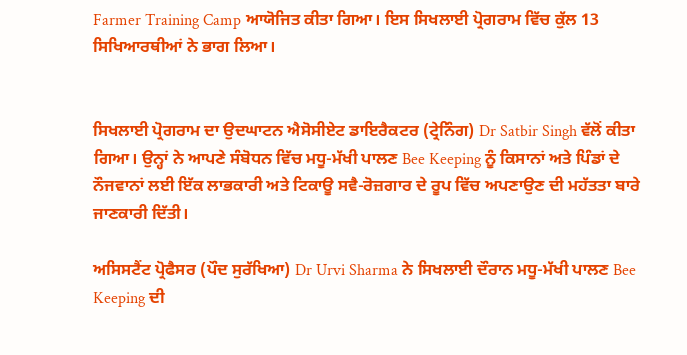Farmer Training Camp ਆਯੋਜਿਤ ਕੀਤਾ ਗਿਆ। ਇਸ ਸਿਖਲਾਈ ਪ੍ਰੋਗਰਾਮ ਵਿੱਚ ਕੁੱਲ 13 ਸਿਖਿਆਰਥੀਆਂ ਨੇ ਭਾਗ ਲਿਆ।


ਸਿਖਲਾਈ ਪ੍ਰੋਗਰਾਮ ਦਾ ਉਦਘਾਟਨ ਐਸੋਸੀਏਟ ਡਾਇਰੈਕਟਰ (ਟ੍ਰੇਨਿੰਗ) Dr Satbir Singh ਵੱਲੋਂ ਕੀਤਾ ਗਿਆ। ਉਨ੍ਹਾਂ ਨੇ ਆਪਣੇ ਸੰਬੋਧਨ ਵਿੱਚ ਮਧੂ-ਮੱਖੀ ਪਾਲਣ Bee Keeping ਨੂੰ ਕਿਸਾਨਾਂ ਅਤੇ ਪਿੰਡਾਂ ਦੇ ਨੌਜਵਾਨਾਂ ਲਈ ਇੱਕ ਲਾਭਕਾਰੀ ਅਤੇ ਟਿਕਾਊ ਸਵੈ-ਰੋਜ਼ਗਾਰ ਦੇ ਰੂਪ ਵਿੱਚ ਅਪਣਾਉਣ ਦੀ ਮਹੱਤਤਾ ਬਾਰੇ ਜਾਣਕਾਰੀ ਦਿੱਤੀ।

ਅਸਿਸਟੈਂਟ ਪ੍ਰੋਫੈਸਰ (ਪੌਦ ਸੁਰੱਖਿਆ) Dr Urvi Sharma ਨੇ ਸਿਖਲਾਈ ਦੌਰਾਨ ਮਧੂ-ਮੱਖੀ ਪਾਲਣ Bee Keeping ਦੀ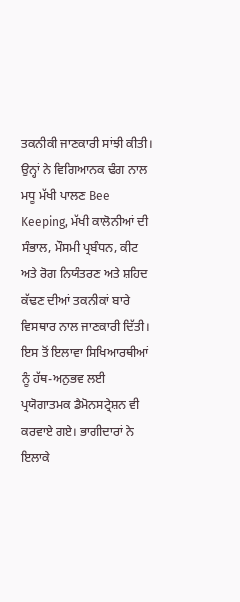ਤਕਨੀਕੀ ਜਾਣਕਾਰੀ ਸਾਂਝੀ ਕੀਤੀ। ਉਨ੍ਹਾਂ ਨੇ ਵਿਗਿਆਨਕ ਢੰਗ ਨਾਲ ਮਧੂ ਮੱਖੀ ਪਾਲਣ Bee Keeping, ਮੱਖੀ ਕਾਲੋਨੀਆਂ ਦੀ ਸੰਭਾਲ, ਮੌਸਮੀ ਪ੍ਰਬੰਧਨ, ਕੀਟ ਅਤੇ ਰੋਗ ਨਿਯੰਤਰਣ ਅਤੇ ਸ਼ਹਿਦ ਕੱਢਣ ਦੀਆਂ ਤਕਨੀਕਾਂ ਬਾਰੇ ਵਿਸਥਾਰ ਨਾਲ ਜਾਣਕਾਰੀ ਦਿੱਤੀ। ਇਸ ਤੋਂ ਇਲਾਵਾ ਸਿਖਿਆਰਥੀਆਂ ਨੂੰ ਹੱਥ-ਅਨੁਭਵ ਲਈ ਪ੍ਰਯੋਗਾਤਮਕ ਡੈਮੋਨਸਟ੍ਰੇਸ਼ਨ ਵੀ ਕਰਵਾਏ ਗਏ। ਭਾਗੀਦਾਰਾਂ ਨੇ ਇਲਾਕੇ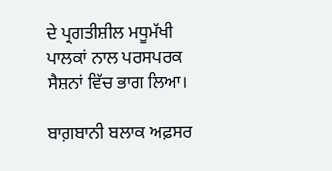ਦੇ ਪ੍ਰਗਤੀਸ਼ੀਲ ਮਧੂਮੱਖੀ ਪਾਲਕਾਂ ਨਾਲ ਪਰਸਪਰਕ ਸੈਸ਼ਨਾਂ ਵਿੱਚ ਭਾਗ ਲਿਆ।

ਬਾਗ਼ਬਾਨੀ ਬਲਾਕ ਅਫ਼ਸਰ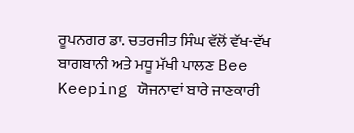ਰੂਪਨਗਰ ਡਾ. ਚਤਰਜੀਤ ਸਿੰਘ ਵੱਲੋਂ ਵੱਖ-ਵੱਖ ਬਾਗਬਾਨੀ ਅਤੇ ਮਧੂ ਮੱਖੀ ਪਾਲਣ Bee Keeping ਯੋਜਨਾਵਾਂ ਬਾਰੇ ਜਾਣਕਾਰੀ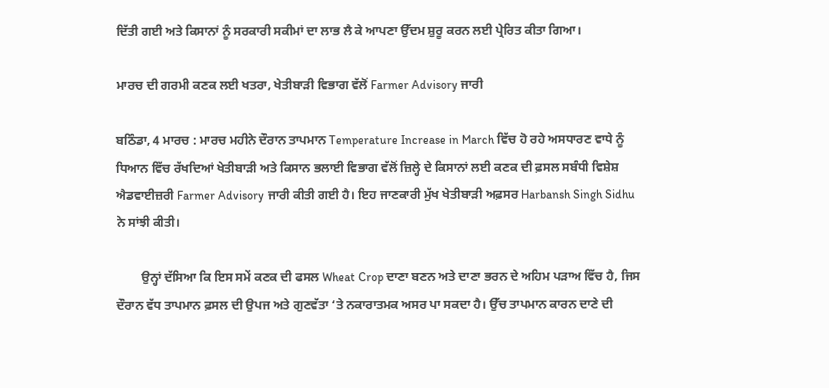ਦਿੱਤੀ ਗਈ ਅਤੇ ਕਿਸਾਨਾਂ ਨੂੰ ਸਰਕਾਰੀ ਸਕੀਮਾਂ ਦਾ ਲਾਭ ਲੈ ਕੇ ਆਪਣਾ ਉੱਦਮ ਸ਼ੁਰੂ ਕਰਨ ਲਈ ਪ੍ਰੇਰਿਤ ਕੀਤਾ ਗਿਆ।

ਮਾਰਚ ਦੀ ਗਰਮੀ ਕਣਕ ਲਈ ਖਤਰਾ, ਖੇਤੀਬਾੜੀ ਵਿਭਾਗ ਵੱਲੋਂ Farmer Advisory ਜਾਰੀ

ਬਠਿੰਡਾ, 4 ਮਾਰਚ : ਮਾਰਚ ਮਹੀਨੇ ਦੌਰਾਨ ਤਾਪਮਾਨ Temperature Increase in March ਵਿੱਚ ਹੋ ਰਹੇ ਅਸਧਾਰਣ ਵਾਧੇ ਨੂੰ ਧਿਆਨ ਵਿੱਚ ਰੱਖਦਿਆਂ ਖੇਤੀਬਾੜੀ ਅਤੇ ਕਿਸਾਨ ਭਲਾਈ ਵਿਭਾਗ ਵੱਲੋਂ ਜ਼ਿਲ੍ਹੇ ਦੇ ਕਿਸਾਨਾਂ ਲਈ ਕਣਕ ਦੀ ਫ਼ਸਲ ਸਬੰਧੀ ਵਿਸ਼ੇਸ਼ ਐਡਵਾਈਜ਼ਰੀ Farmer Advisory ਜਾਰੀ ਕੀਤੀ ਗਈ ਹੈ। ਇਹ ਜਾਣਕਾਰੀ ਮੁੱਖ ਖੇਤੀਬਾੜੀ ਅਫ਼ਸਰ Harbansh Singh Sidhu ਨੇ ਸਾਂਝੀ ਕੀਤੀ।

        ਉਨ੍ਹਾਂ ਦੱਸਿਆ ਕਿ ਇਸ ਸਮੇਂ ਕਣਕ ਦੀ ਫਸਲ Wheat Crop ਦਾਣਾ ਬਣਨ ਅਤੇ ਦਾਣਾ ਭਰਨ ਦੇ ਅਹਿਮ ਪੜਾਅ ਵਿੱਚ ਹੈ, ਜਿਸ ਦੌਰਾਨ ਵੱਧ ਤਾਪਮਾਨ ਫ਼ਸਲ ਦੀ ਉਪਜ ਅਤੇ ਗੁਣਵੱਤਾ ‘ਤੇ ਨਕਾਰਾਤਮਕ ਅਸਰ ਪਾ ਸਕਦਾ ਹੈ। ਉੱਚ ਤਾਪਮਾਨ ਕਾਰਨ ਦਾਣੇ ਦੀ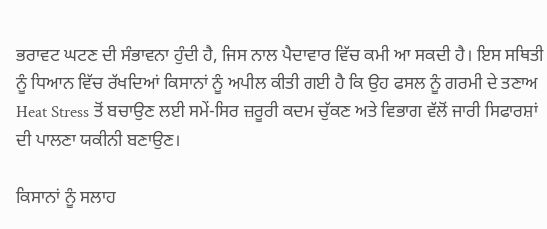ਭਰਾਵਟ ਘਟਣ ਦੀ ਸੰਭਾਵਨਾ ਹੁੰਦੀ ਹੈ, ਜਿਸ ਨਾਲ ਪੈਦਾਵਾਰ ਵਿੱਚ ਕਮੀ ਆ ਸਕਦੀ ਹੈ। ਇਸ ਸਥਿਤੀ ਨੂੰ ਧਿਆਨ ਵਿੱਚ ਰੱਖਦਿਆਂ ਕਿਸਾਨਾਂ ਨੂੰ ਅਪੀਲ ਕੀਤੀ ਗਈ ਹੈ ਕਿ ਉਹ ਫਸਲ ਨੂੰ ਗਰਮੀ ਦੇ ਤਣਾਅ Heat Stress ਤੋਂ ਬਚਾਉਣ ਲਈ ਸਮੇਂ-ਸਿਰ ਜ਼ਰੂਰੀ ਕਦਮ ਚੁੱਕਣ ਅਤੇ ਵਿਭਾਗ ਵੱਲੋਂ ਜਾਰੀ ਸਿਫਾਰਸ਼ਾਂ ਦੀ ਪਾਲਣਾ ਯਕੀਨੀ ਬਣਾਉਣ।

ਕਿਸਾਨਾਂ ਨੂੰ ਸਲਾਹ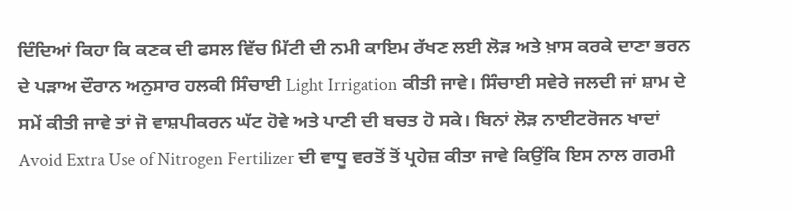ਦਿੰਦਿਆਂ ਕਿਹਾ ਕਿ ਕਣਕ ਦੀ ਫਸਲ ਵਿੱਚ ਮਿੱਟੀ ਦੀ ਨਮੀ ਕਾਇਮ ਰੱਖਣ ਲਈ ਲੋੜ ਅਤੇ ਖ਼ਾਸ ਕਰਕੇ ਦਾਣਾ ਭਰਨ ਦੇ ਪੜਾਅ ਦੌਰਾਨ ਅਨੁਸਾਰ ਹਲਕੀ ਸਿੰਚਾਈ Light Irrigation ਕੀਤੀ ਜਾਵੇ। ਸਿੰਚਾਈ ਸਵੇਰੇ ਜਲਦੀ ਜਾਂ ਸ਼ਾਮ ਦੇ ਸਮੇਂ ਕੀਤੀ ਜਾਵੇ ਤਾਂ ਜੋ ਵਾਸ਼ਪੀਕਰਨ ਘੱਟ ਹੋਵੇ ਅਤੇ ਪਾਣੀ ਦੀ ਬਚਤ ਹੋ ਸਕੇ। ਬਿਨਾਂ ਲੋੜ ਨਾਈਟਰੋਜਨ ਖਾਦਾਂ Avoid Extra Use of Nitrogen Fertilizer ਦੀ ਵਾਧੂ ਵਰਤੋਂ ਤੋਂ ਪ੍ਰਹੇਜ਼ ਕੀਤਾ ਜਾਵੇ ਕਿਉਂਕਿ ਇਸ ਨਾਲ ਗਰਮੀ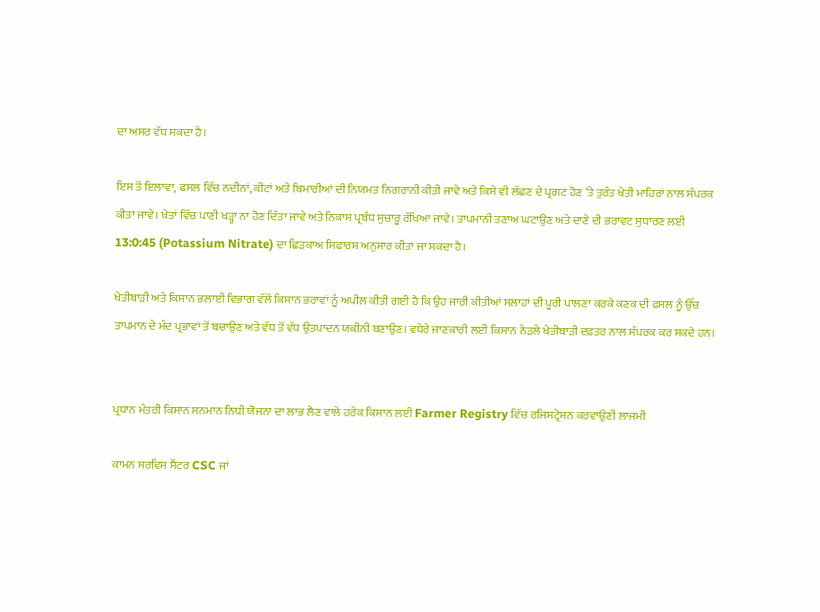ਦਾ ਅਸਰ ਵੱਧ ਸਕਦਾ ਹੈ।

ਇਸ ਤੋਂ ਇਲਾਵਾ, ਫਸਲ ਵਿੱਚ ਨਦੀਨਾਂ, ਕੀਟਾਂ ਅਤੇ ਬਿਮਾਰੀਆਂ ਦੀ ਨਿਯਮਤ ਨਿਗਰਾਨੀ ਕੀਤੀ ਜਾਵੇ ਅਤੇ ਕਿਸੇ ਵੀ ਲੱਛਣ ਦੇ ਪ੍ਰਗਟ ਹੋਣ ‘ਤੇ ਤੁਰੰਤ ਖੇਤੀ ਮਾਹਿਰਾਂ ਨਾਲ ਸੰਪਰਕ ਕੀਤਾ ਜਾਵੇ। ਖੇਤਾਂ ਵਿੱਚ ਪਾਣੀ ਖੜ੍ਹਾ ਨਾ ਹੋਣ ਦਿੱਤਾ ਜਾਵੇ ਅਤੇ ਨਿਕਾਸ ਪ੍ਰਬੰਧ ਸੁਚਾਰੂ ਰੱਖਿਆ ਜਾਵੇ। ਤਾਪਮਾਨੀ ਤਣਾਅ ਘਟਾਉਣ ਅਤੇ ਦਾਣੇ ਦੀ ਭਰਾਵਟ ਸੁਧਾਰਣ ਲਈ 13:0:45 (Potassium Nitrate) ਦਾ ਛਿੜਕਾਅ ਸਿਫਾਰਸ਼ ਅਨੁਸਾਰ ਕੀਤਾ ਜਾ ਸਕਦਾ ਹੈ।

ਖੇਤੀਬਾੜੀ ਅਤੇ ਕਿਸਾਨ ਭਲਾਈ ਵਿਭਾਗ ਵੱਲੋਂ ਕਿਸਾਨ ਭਰਾਵਾਂ ਨੂੰ ਅਪੀਲ ਕੀਤੀ ਗਈ ਹੈ ਕਿ ਉਹ ਜਾਰੀ ਕੀਤੀਆਂ ਸਲਾਹਾਂ ਦੀ ਪੂਰੀ ਪਾਲਣਾ ਕਰਕੇ ਕਣਕ ਦੀ ਫਸਲ ਨੂੰ ਉੱਚ ਤਾਪਮਾਨ ਦੇ ਮੰਦ ਪ੍ਰਭਾਵਾਂ ਤੋਂ ਬਚਾਉਣ ਅਤੇ ਵੱਧ ਤੋਂ ਵੱਧ ਉਤਪਾਦਨ ਯਕੀਨੀ ਬਣਾਉਣ। ਵਧੇਰੇ ਜਾਣਕਾਰੀ ਲਈ ਕਿਸਾਨ ਨੇੜਲੇ ਖੇਤੀਬਾੜੀ ਦਫ਼ਤਰ ਨਾਲ ਸੰਪਰਕ ਕਰ ਸਕਦੇ ਹਨ।


ਪ੍ਰਧਾਨ ਮੰਤਰੀ ਕਿਸਾਨ ਸਨਮਾਨ ਨਿਧੀ ਯੋਜਨਾ ਦਾ ਲਾਭ ਲੈਣ ਵਾਲੇ ਹਰੇਕ ਕਿਸਾਨ ਲਈ Farmer Registry ਵਿੱਚ ਰਜਿਸਟ੍ਰੇਸ਼ਨ ਕਰਵਾਉਣੀ ਲਾਜਮੀ

ਕਾਮਨ ਸਰਵਿਸ ਸੈਂਟਰ CSC ਜਾਂ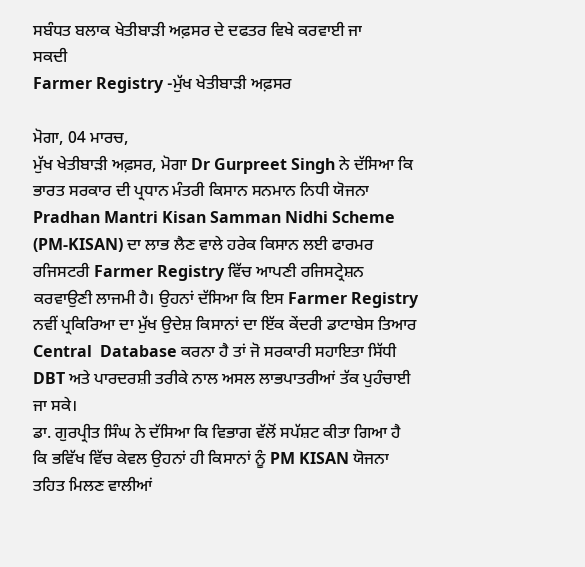ਸਬੰਧਤ ਬਲਾਕ ਖੇਤੀਬਾੜੀ ਅਫ਼ਸਰ ਦੇ ਦਫਤਰ ਵਿਖੇ ਕਰਵਾਈ ਜਾ
ਸਕਦੀ
Farmer Registry -ਮੁੱਖ ਖੇਤੀਬਾੜੀ ਅਫ਼ਸਰ

ਮੋਗਾ, 04 ਮਾਰਚ,
ਮੁੱਖ ਖੇਤੀਬਾੜੀ ਅਫ਼ਸਰ, ਮੋਗਾ Dr Gurpreet Singh ਨੇ ਦੱਸਿਆ ਕਿ ਭਾਰਤ ਸਰਕਾਰ ਦੀ ਪ੍ਰਧਾਨ ਮੰਤਰੀ ਕਿਸਾਨ ਸਨਮਾਨ ਨਿਧੀ ਯੋਜਨਾ Pradhan Mantri Kisan Samman Nidhi Scheme (PM-KISAN) ਦਾ ਲਾਭ ਲੈਣ ਵਾਲੇ ਹਰੇਕ ਕਿਸਾਨ ਲਈ ਫਾਰਮਰ ਰਜਿਸਟਰੀ Farmer Registry ਵਿੱਚ ਆਪਣੀ ਰਜਿਸਟ੍ਰੇਸ਼ਨ ਕਰਵਾਉਣੀ ਲਾਜਮੀ ਹੈ। ਉਹਨਾਂ ਦੱਸਿਆ ਕਿ ਇਸ Farmer Registry  ਨਵੀਂ ਪ੍ਰਕਿਰਿਆ ਦਾ ਮੁੱਖ ਉਦੇਸ਼ ਕਿਸਾਨਾਂ ਦਾ ਇੱਕ ਕੇਂਦਰੀ ਡਾਟਾਬੇਸ ਤਿਆਰ Central  Database ਕਰਨਾ ਹੈ ਤਾਂ ਜੋ ਸਰਕਾਰੀ ਸਹਾਇਤਾ ਸਿੱਧੀ DBT ਅਤੇ ਪਾਰਦਰਸ਼ੀ ਤਰੀਕੇ ਨਾਲ ਅਸਲ ਲਾਭਪਾਤਰੀਆਂ ਤੱਕ ਪੁਹੰਚਾਈ ਜਾ ਸਕੇ।
ਡਾ. ਗੁਰਪ੍ਰੀਤ ਸਿੰਘ ਨੇ ਦੱਸਿਆ ਕਿ ਵਿਭਾਗ ਵੱਲੋਂ ਸਪੱਸ਼ਟ ਕੀਤਾ ਗਿਆ ਹੈ ਕਿ ਭਵਿੱਖ ਵਿੱਚ ਕੇਵਲ ਉਹਨਾਂ ਹੀ ਕਿਸਾਨਾਂ ਨੂੰ PM KISAN ਯੋਜਨਾ ਤਹਿਤ ਮਿਲਣ ਵਾਲੀਆਂ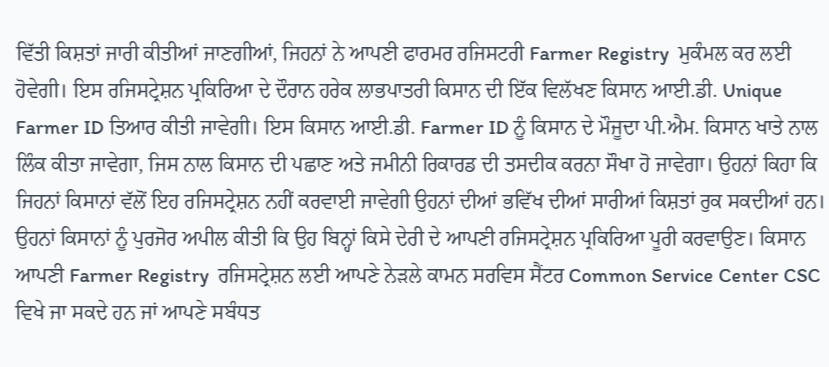ਵਿੱਤੀ ਕਿਸ਼ਤਾਂ ਜਾਰੀ ਕੀਤੀਆਂ ਜਾਣਗੀਆਂ, ਜਿਹਨਾਂ ਨੇ ਆਪਣੀ ਫਾਰਮਰ ਰਜਿਸਟਰੀ Farmer Registry  ਮੁਕੰਮਲ ਕਰ ਲਈ ਹੋਵੇਗੀ। ਇਸ ਰਜਿਸਟ੍ਰੇਸ਼ਨ ਪ੍ਰਕਿਰਿਆ ਦੇ ਦੌਰਾਨ ਹਰੇਕ ਲਾਭਪਾਤਰੀ ਕਿਸਾਨ ਦੀ ਇੱਕ ਵਿਲੱਖਣ ਕਿਸਾਨ ਆਈ.ਡੀ. Unique Farmer ID ਤਿਆਰ ਕੀਤੀ ਜਾਵੇਗੀ। ਇਸ ਕਿਸਾਨ ਆਈ.ਡੀ. Farmer ID ਨੂੰ ਕਿਸਾਨ ਦੇ ਮੌਜੂਦਾ ਪੀ.ਐਮ. ਕਿਸਾਨ ਖਾਤੇ ਨਾਲ ਲਿੰਕ ਕੀਤਾ ਜਾਵੇਗਾ, ਜਿਸ ਨਾਲ ਕਿਸਾਨ ਦੀ ਪਛਾਣ ਅਤੇ ਜਮੀਨੀ ਰਿਕਾਰਡ ਦੀ ਤਸਦੀਕ ਕਰਨਾ ਸੌਖਾ ਹੋ ਜਾਵੇਗਾ। ਉਹਨਾਂ ਕਿਹਾ ਕਿ ਜਿਹਨਾਂ ਕਿਸਾਨਾਂ ਵੱਲੋਂ ਇਹ ਰਜਿਸਟ੍ਰੇਸ਼ਨ ਨਹੀਂ ਕਰਵਾਈ ਜਾਵੇਗੀ ਉਹਨਾਂ ਦੀਆਂ ਭਵਿੱਖ ਦੀਆਂ ਸਾਰੀਆਂ ਕਿਸ਼ਤਾਂ ਰੁਕ ਸਕਦੀਆਂ ਹਨ।
ਉਹਨਾਂ ਕਿਸਾਨਾਂ ਨੂੰ ਪੁਰਜੋਰ ਅਪੀਲ ਕੀਤੀ ਕਿ ਉਹ ਬਿਨ੍ਹਾਂ ਕਿਸੇ ਦੇਰੀ ਦੇ ਆਪਣੀ ਰਜਿਸਟ੍ਰੇਸ਼ਨ ਪ੍ਰਕਿਰਿਆ ਪੂਰੀ ਕਰਵਾਉਣ। ਕਿਸਾਨ ਆਪਣੀ Farmer Registry  ਰਜਿਸਟ੍ਰੇਸ਼ਨ ਲਈ ਆਪਣੇ ਨੇੜਲੇ ਕਾਮਨ ਸਰਵਿਸ ਸੈਂਟਰ Common Service Center CSC ਵਿਖੇ ਜਾ ਸਕਦੇ ਹਨ ਜਾਂ ਆਪਣੇ ਸਬੰਧਤ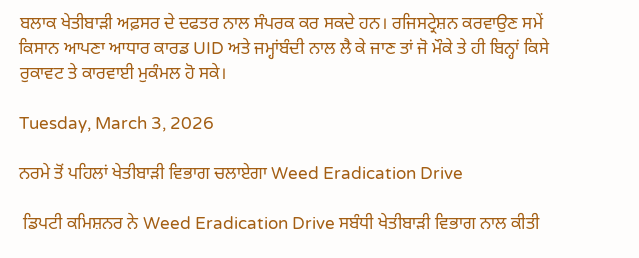ਬਲਾਕ ਖੇਤੀਬਾੜੀ ਅਫ਼ਸਰ ਦੇ ਦਫਤਰ ਨਾਲ ਸੰਪਰਕ ਕਰ ਸਕਦੇ ਹਨ। ਰਜਿਸਟ੍ਰੇਸ਼ਨ ਕਰਵਾਉਣ ਸਮੇਂ ਕਿਸਾਨ ਆਪਣਾ ਆਧਾਰ ਕਾਰਡ UID ਅਤੇ ਜਮ੍ਹਾਂਬੰਦੀ ਨਾਲ ਲੈ ਕੇ ਜਾਣ ਤਾਂ ਜੋ ਮੌਕੇ ਤੇ ਹੀ ਬਿਨ੍ਹਾਂ ਕਿਸੇ ਰੁਕਾਵਟ ਤੇ ਕਾਰਵਾਈ ਮੁਕੰਮਲ ਹੋ ਸਕੇ।

Tuesday, March 3, 2026

ਨਰਮੇ ਤੋਂ ਪਹਿਲਾਂ ਖੇਤੀਬਾੜੀ ਵਿਭਾਗ ਚਲਾਏਗਾ Weed Eradication Drive

 ਡਿਪਟੀ ਕਮਿਸ਼ਨਰ ਨੇ Weed Eradication Drive ਸਬੰਧੀ ਖੇਤੀਬਾੜੀ ਵਿਭਾਗ ਨਾਲ ਕੀਤੀ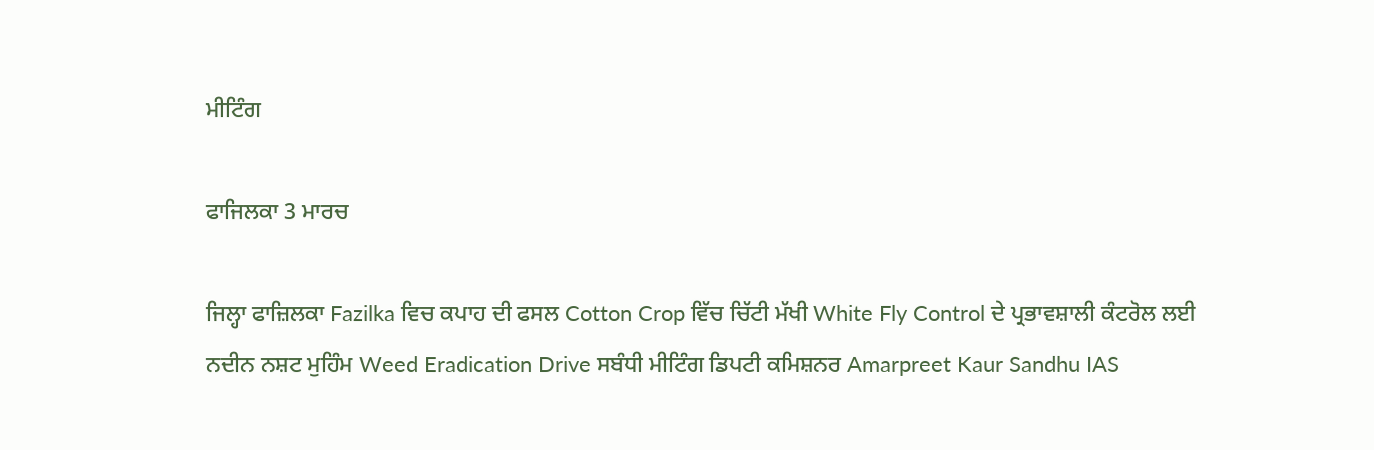ਮੀਟਿੰਗ

ਫਾਜਿਲਕਾ 3 ਮਾਰਚ

ਜਿਲ੍ਹਾ ਫਾਜ਼ਿਲਕਾ Fazilka ਵਿਚ ਕਪਾਹ ਦੀ ਫਸਲ Cotton Crop ਵਿੱਚ ਚਿੱਟੀ ਮੱਖੀ White Fly Control ਦੇ ਪ੍ਰਭਾਵਸ਼ਾਲੀ ਕੰਟਰੋਲ ਲਈ ਨਦੀਨ ਨਸ਼ਟ ਮੁਹਿੰਮ Weed Eradication Drive ਸਬੰਧੀ ਮੀਟਿੰਗ ਡਿਪਟੀ ਕਮਿਸ਼ਨਰ Amarpreet Kaur Sandhu IAS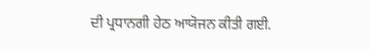ਦੀ ਪ੍ਰਧਾਨਗੀ ਹੇਠ ਆਯੋਜਨ ਕੀਤੀ ਗਈ.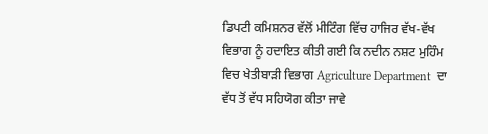ਡਿਪਟੀ ਕਮਿਸ਼ਨਰ ਵੱਲੋਂ ਮੀਟਿੰਗ ਵਿੱਚ ਹਾਜਿਰ ਵੱਖ-ਵੱਖ ਵਿਭਾਗ ਨੂੰ ਹਦਾਇਤ ਕੀਤੀ ਗਈ ਕਿ ਨਦੀਨ ਨਸ਼ਟ ਮੁਹਿੰਮ ਵਿਚ ਖੇਤੀਬਾੜੀ ਵਿਭਾਗ Agriculture Department  ਦਾ ਵੱਧ ਤੋਂ ਵੱਧ ਸਹਿਯੋਗ ਕੀਤਾ ਜਾਵੇ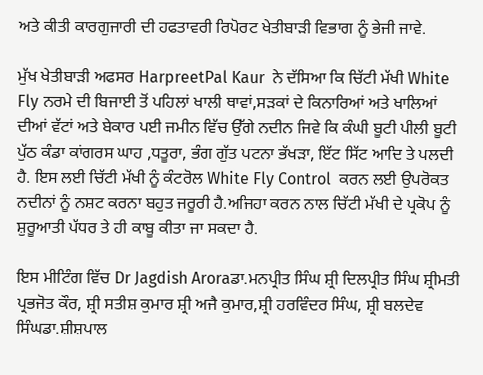ਅਤੇ ਕੀਤੀ ਕਾਰਗੁਜਾਰੀ ਦੀ ਹਫਤਾਵਰੀ ਰਿਪੋਰਟ ਖੇਤੀਬਾੜੀ ਵਿਭਾਗ ਨੂੰ ਭੇਜੀ ਜਾਵੇ.

ਮੁੱਖ ਖੇਤੀਬਾੜੀ ਅਫਸਰ HarpreetPal Kaur  ਨੇ ਦੱਸਿਆ ਕਿ ਚਿੱਟੀ ਮੱਖੀ White Fly ਨਰਮੇ ਦੀ ਬਿਜਾਈ ਤੋਂ ਪਹਿਲਾਂ ਖਾਲੀ ਥਾਵਾਂ,ਸੜਕਾਂ ਦੇ ਕਿਨਾਰਿਆਂ ਅਤੇ ਖਾਲਿਆਂ ਦੀਆਂ ਵੱਟਾਂ ਅਤੇ ਬੇਕਾਰ ਪਈ ਜਮੀਨ ਵਿੱਚ ਉੱਗੇ ਨਦੀਨ ਜਿਵੇ ਕਿ ਕੰਘੀ ਬੂਟੀ ਪੀਲੀ ਬੂਟੀ ਪੁੱਠ ਕੰਡਾ ਕਾਂਗਰਸ ਘਾਹ ,ਧਤੂਰਾ, ਭੰਗ ਗੁੱਤ ਪਟਨਾ ਭੱਖੜਾ, ਇੱਟ ਸਿੱਟ ਆਦਿ ਤੇ ਪਲਦੀ ਹੈ. ਇਸ ਲਈ ਚਿੱਟੀ ਮੱਖੀ ਨੂੰ ਕੰਟਰੋਲ White Fly Control  ਕਰਨ ਲਈ ਉਪਰੋਕਤ ਨਦੀਨਾਂ ਨੂੰ ਨਸ਼ਟ ਕਰਨਾ ਬਹੁਤ ਜਰੂਰੀ ਹੈ.ਅਜਿਹਾ ਕਰਨ ਨਾਲ ਚਿੱਟੀ ਮੱਖੀ ਦੇ ਪ੍ਰਕੋਪ ਨੂੰ ਸ਼ੁਰੂਆਤੀ ਪੱਧਰ ਤੇ ਹੀ ਕਾਬੂ ਕੀਤਾ ਜਾ ਸਕਦਾ ਹੈ.

ਇਸ ਮੀਟਿੰਗ ਵਿੱਚ Dr Jagdish Aroraਡਾ.ਮਨਪ੍ਰੀਤ ਸਿੰਘ ਸ਼੍ਰੀ ਦਿਲਪ੍ਰੀਤ ਸਿੰਘ ਸ਼੍ਰੀਮਤੀ ਪ੍ਰਭਜੋਤ ਕੌਰ, ਸ਼੍ਰੀ ਸਤੀਸ਼ ਕੁਮਾਰ ਸ਼੍ਰੀ ਅਜੈ ਕੁਮਾਰ,ਸ਼੍ਰੀ ਹਰਵਿੰਦਰ ਸਿੰਘ, ਸ਼੍ਰੀ ਬਲਦੇਵ ਸਿੰਘਡਾ.ਸ਼ੀਸ਼ਪਾਲ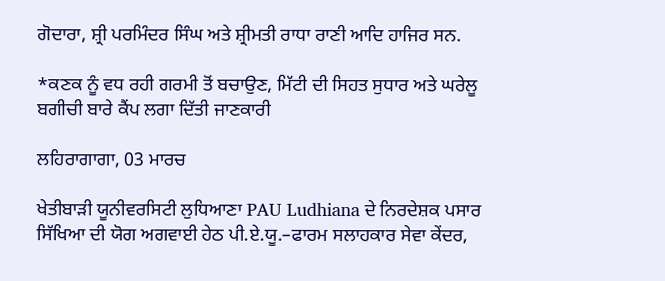ਗੋਦਾਰਾ, ਸ਼੍ਰੀ ਪਰਮਿੰਦਰ ਸਿੰਘ ਅਤੇ ਸ਼੍ਰੀਮਤੀ ਰਾਧਾ ਰਾਣੀ ਆਦਿ ਹਾਜਿਰ ਸਨ.

*ਕਣਕ ਨੂੰ ਵਧ ਰਹੀ ਗਰਮੀ ਤੋਂ ਬਚਾਉਣ, ਮਿੱਟੀ ਦੀ ਸਿਹਤ ਸੁਧਾਰ ਅਤੇ ਘਰੇਲੂ ਬਗੀਚੀ ਬਾਰੇ ਕੈਂਪ ਲਗਾ ਦਿੱਤੀ ਜਾਣਕਾਰੀ

ਲਹਿਰਾਗਾਗਾ, 03 ਮਾਰਚ

ਖੇਤੀਬਾੜੀ ਯੂਨੀਵਰਸਿਟੀ ਲੁਧਿਆਣਾ PAU Ludhiana ਦੇ ਨਿਰਦੇਸ਼ਕ ਪਸਾਰ ਸਿੱਖਿਆ ਦੀ ਯੋਗ ਅਗਵਾਈ ਹੇਠ ਪੀ.ਏ.ਯੂ.–ਫਾਰਮ ਸਲਾਹਕਾਰ ਸੇਵਾ ਕੇਂਦਰ,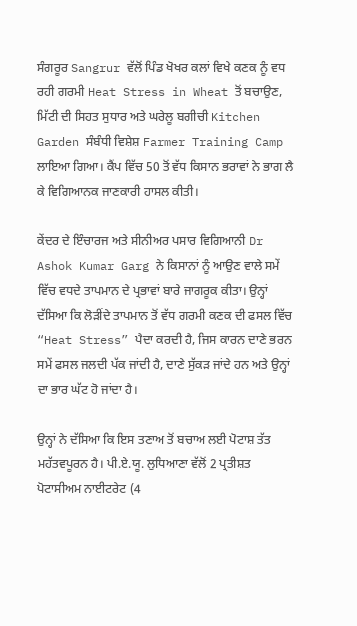ਸੰਗਰੂਰ Sangrur ਵੱਲੋਂ ਪਿੰਡ ਖੋਖਰ ਕਲਾਂ ਵਿਖੇ ਕਣਕ ਨੂੰ ਵਧ ਰਹੀ ਗਰਮੀ Heat Stress in Wheat ਤੋਂ ਬਚਾਉਣ, ਮਿੱਟੀ ਦੀ ਸਿਹਤ ਸੁਧਾਰ ਅਤੇ ਘਰੇਲੂ ਬਗੀਚੀ Kitchen Garden ਸੰਬੰਧੀ ਵਿਸ਼ੇਸ਼ Farmer Training Camp ਲਾਇਆ ਗਿਆ। ਕੈਂਪ ਵਿੱਚ 50 ਤੋਂ ਵੱਧ ਕਿਸਾਨ ਭਰਾਵਾਂ ਨੇ ਭਾਗ ਲੈ ਕੇ ਵਿਗਿਆਨਕ ਜਾਣਕਾਰੀ ਹਾਸਲ ਕੀਤੀ।

ਕੇਂਦਰ ਦੇ ਇੰਚਾਰਜ ਅਤੇ ਸੀਨੀਅਰ ਪਸਾਰ ਵਿਗਿਆਨੀ Dr Ashok Kumar Garg ਨੇ ਕਿਸਾਨਾਂ ਨੂੰ ਆਉਣ ਵਾਲੇ ਸਮੇਂ ਵਿੱਚ ਵਧਦੇ ਤਾਪਮਾਨ ਦੇ ਪ੍ਰਭਾਵਾਂ ਬਾਰੇ ਜਾਗਰੂਕ ਕੀਤਾ। ਉਨ੍ਹਾਂ ਦੱਸਿਆ ਕਿ ਲੋੜੀਂਦੇ ਤਾਪਮਾਨ ਤੋਂ ਵੱਧ ਗਰਮੀ ਕਣਕ ਦੀ ਫਸਲ ਵਿੱਚ “Heat Stress” ਪੈਦਾ ਕਰਦੀ ਹੈ, ਜਿਸ ਕਾਰਨ ਦਾਣੇ ਭਰਨ ਸਮੇਂ ਫਸਲ ਜਲਦੀ ਪੱਕ ਜਾਂਦੀ ਹੈ, ਦਾਣੇ ਸੁੱਕੜ ਜਾਂਦੇ ਹਨ ਅਤੇ ਉਨ੍ਹਾਂ ਦਾ ਭਾਰ ਘੱਟ ਹੋ ਜਾਂਦਾ ਹੈ।

ਉਨ੍ਹਾਂ ਨੇ ਦੱਸਿਆ ਕਿ ਇਸ ਤਣਾਅ ਤੋਂ ਬਚਾਅ ਲਈ ਪੋਟਾਸ਼ ਤੱਤ ਮਹੱਤਵਪੂਰਨ ਹੈ। ਪੀ.ਏ.ਯੂ. ਲੁਧਿਆਣਾ ਵੱਲੋਂ 2 ਪ੍ਰਤੀਸ਼ਤ ਪੋਟਾਸੀਅਮ ਨਾਈਟਰੇਟ (4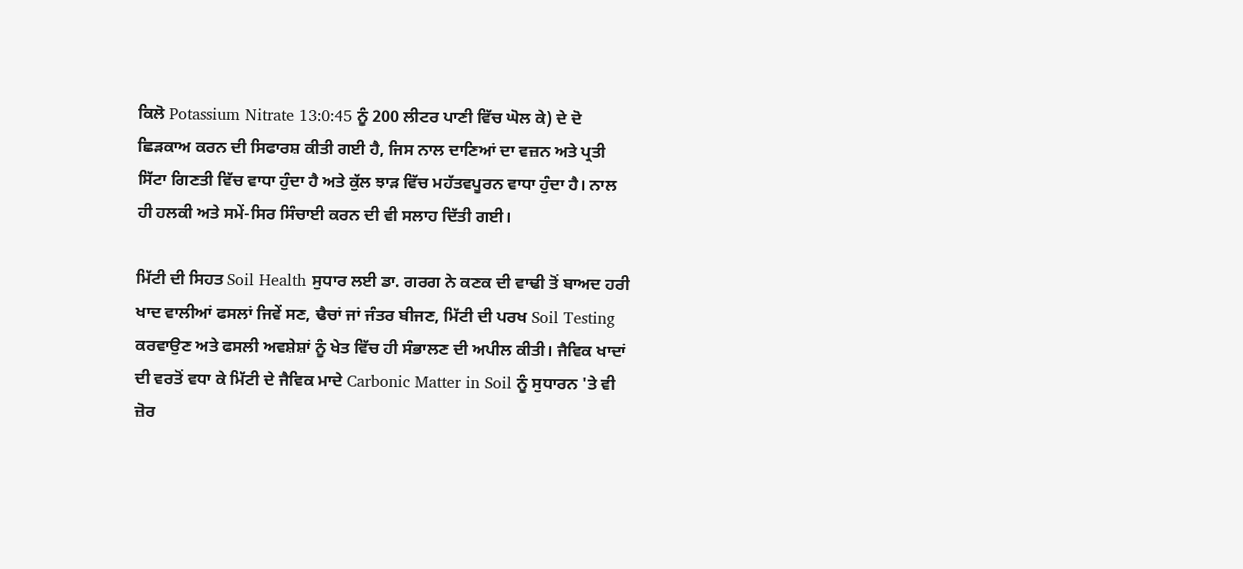ਕਿਲੋ Potassium Nitrate 13:0:45 ਨੂੰ 200 ਲੀਟਰ ਪਾਣੀ ਵਿੱਚ ਘੋਲ ਕੇ) ਦੇ ਦੋ ਛਿੜਕਾਅ ਕਰਨ ਦੀ ਸਿਫਾਰਸ਼ ਕੀਤੀ ਗਈ ਹੈ, ਜਿਸ ਨਾਲ ਦਾਣਿਆਂ ਦਾ ਵਜ਼ਨ ਅਤੇ ਪ੍ਰਤੀ ਸਿੱਟਾ ਗਿਣਤੀ ਵਿੱਚ ਵਾਧਾ ਹੁੰਦਾ ਹੈ ਅਤੇ ਕੁੱਲ ਝਾੜ ਵਿੱਚ ਮਹੱਤਵਪੂਰਨ ਵਾਧਾ ਹੁੰਦਾ ਹੈ। ਨਾਲ ਹੀ ਹਲਕੀ ਅਤੇ ਸਮੇਂ-ਸਿਰ ਸਿੰਚਾਈ ਕਰਨ ਦੀ ਵੀ ਸਲਾਹ ਦਿੱਤੀ ਗਈ।

ਮਿੱਟੀ ਦੀ ਸਿਹਤ Soil Health ਸੁਧਾਰ ਲਈ ਡਾ. ਗਰਗ ਨੇ ਕਣਕ ਦੀ ਵਾਢੀ ਤੋਂ ਬਾਅਦ ਹਰੀ ਖਾਦ ਵਾਲੀਆਂ ਫਸਲਾਂ ਜਿਵੇਂ ਸਣ, ਢੈਚਾਂ ਜਾਂ ਜੰਤਰ ਬੀਜਣ, ਮਿੱਟੀ ਦੀ ਪਰਖ Soil Testing  ਕਰਵਾਉਣ ਅਤੇ ਫਸਲੀ ਅਵਸ਼ੇਸ਼ਾਂ ਨੂੰ ਖੇਤ ਵਿੱਚ ਹੀ ਸੰਭਾਲਣ ਦੀ ਅਪੀਲ ਕੀਤੀ। ਜੈਵਿਕ ਖਾਦਾਂ ਦੀ ਵਰਤੋਂ ਵਧਾ ਕੇ ਮਿੱਟੀ ਦੇ ਜੈਵਿਕ ਮਾਦੇ Carbonic Matter in Soil ਨੂੰ ਸੁਧਾਰਨ 'ਤੇ ਵੀ ਜ਼ੋਰ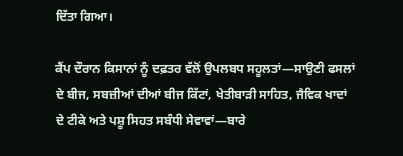ਦਿੱਤਾ ਗਿਆ।

ਕੈਂਪ ਦੌਰਾਨ ਕਿਸਾਨਾਂ ਨੂੰ ਦਫ਼ਤਰ ਵੱਲੋਂ ਉਪਲਬਧ ਸਹੂਲਤਾਂ—ਸਾਉਣੀ ਫਸਲਾਂ ਦੇ ਬੀਜ, ਸਬਜ਼ੀਆਂ ਦੀਆਂ ਬੀਜ ਕਿੱਟਾਂ, ਖੇਤੀਬਾੜੀ ਸਾਹਿਤ, ਜੈਵਿਕ ਖਾਦਾਂ ਦੇ ਟੀਕੇ ਅਤੇ ਪਸ਼ੂ ਸਿਹਤ ਸਬੰਧੀ ਸੇਵਾਵਾਂ—ਬਾਰੇ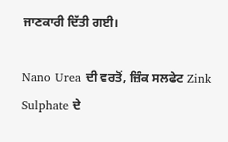ਜਾਣਕਾਰੀ ਦਿੱਤੀ ਗਈ।

Nano Urea ਦੀ ਵਰਤੋਂ, ਜ਼ਿੰਕ ਸਲਫੇਟ Zink Sulphate ਦੇ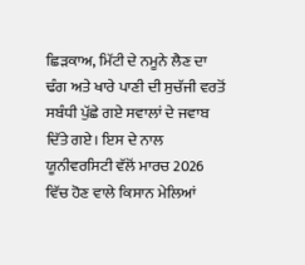ਛਿੜਕਾਅ, ਮਿੱਟੀ ਦੇ ਨਮੂਨੇ ਲੈਣ ਦਾ ਢੰਗ ਅਤੇ ਖਾਰੇ ਪਾਣੀ ਦੀ ਸੁਚੱਜੀ ਵਰਤੋਂ ਸਬੰਧੀ ਪੁੱਛੇ ਗਏ ਸਵਾਲਾਂ ਦੇ ਜਵਾਬ ਦਿੱਤੇ ਗਏ। ਇਸ ਦੇ ਨਾਲ ਯੂਨੀਵਰਸਿਟੀ ਵੱਲੋਂ ਮਾਰਚ 2026 ਵਿੱਚ ਹੋਣ ਵਾਲੇ ਕਿਸਾਨ ਮੇਲਿਆਂ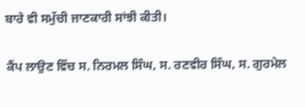ਬਾਰੇ ਵੀ ਸਮੁੱਚੀ ਜਾਣਕਾਰੀ ਸਾਂਝੀ ਕੀਤੀ।

ਕੈਂਪ ਲਾਉਣ ਵਿੱਚ ਸ. ਨਿਰਮਲ ਸਿੰਘ, ਸ. ਰਣਵੀਰ ਸਿੰਘ, ਸ. ਗੁਰਮੇਲ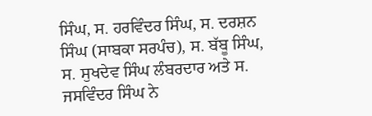ਸਿੰਘ, ਸ. ਹਰਵਿੰਦਰ ਸਿੰਘ, ਸ. ਦਰਸ਼ਨ ਸਿੰਘ (ਸਾਬਕਾ ਸਰਪੰਚ), ਸ. ਬੱਬੂ ਸਿੰਘ, ਸ. ਸੁਖਦੇਵ ਸਿੰਘ ਲੰਬਰਦਾਰ ਅਤੇ ਸ. ਜਸਵਿੰਦਰ ਸਿੰਘ ਨੇ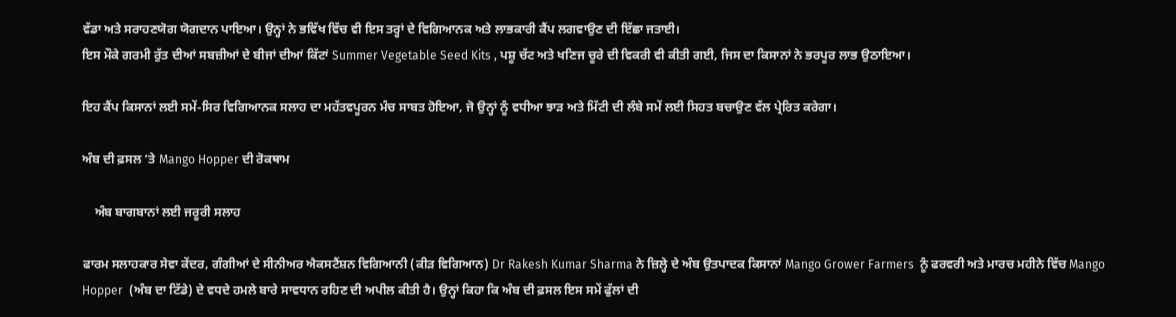ਵੱਡਾ ਅਤੇ ਸਰਾਹਣਯੋਗ ਯੋਗਦਾਨ ਪਾਇਆ। ਉਨ੍ਹਾਂ ਨੇ ਭਵਿੱਖ ਵਿੱਚ ਵੀ ਇਸ ਤਰ੍ਹਾਂ ਦੇ ਵਿਗਿਆਨਕ ਅਤੇ ਲਾਭਕਾਰੀ ਕੈਂਪ ਲਗਵਾਉਣ ਦੀ ਇੱਛਾ ਜਤਾਈ।
ਇਸ ਮੌਕੇ ਗਰਮੀ ਰੁੱਤ ਦੀਆਂ ਸਬਜ਼ੀਆਂ ਦੇ ਬੀਜਾਂ ਦੀਆਂ ਕਿੱਟਾਂ Summer Vegetable Seed Kits , ਪਸ਼ੂ ਚੱਟ ਅਤੇ ਖਣਿਜ ਚੂਰੇ ਦੀ ਵਿਕਰੀ ਵੀ ਕੀਤੀ ਗਈ, ਜਿਸ ਦਾ ਕਿਸਾਨਾਂ ਨੇ ਭਰਪੂਰ ਲਾਭ ਉਠਾਇਆ।

ਇਹ ਕੈਂਪ ਕਿਸਾਨਾਂ ਲਈ ਸਮੇਂ-ਸਿਰ ਵਿਗਿਆਨਕ ਸਲਾਹ ਦਾ ਮਹੱਤਵਪੂਰਨ ਮੰਚ ਸਾਬਤ ਹੋਇਆ, ਜੋ ਉਨ੍ਹਾਂ ਨੂੰ ਵਧੀਆ ਝਾੜ ਅਤੇ ਮਿੱਟੀ ਦੀ ਲੰਬੇ ਸਮੇਂ ਲਈ ਸਿਹਤ ਬਚਾਉਣ ਵੱਲ ਪ੍ਰੇਰਿਤ ਕਰੇਗਾ।

ਅੰਬ ਦੀ ਫ਼ਸਲ ‘ਤੇ Mango Hopper ਦੀ ਰੋਕਥਾਮ

    ਅੰਬ ਬਾਗਬਾਨਾਂ ਲਈ ਜਰੂਰੀ ਸਲਾਹ

ਫਾਰਮ ਸਲਾਹਕਾਰ ਸੇਵਾ ਕੇਂਦਰ, ਗੰਗੀਆਂ ਦੇ ਸੀਨੀਅਰ ਐਕਸਟੈਂਸ਼ਨ ਵਿਗਿਆਨੀ (ਕੀੜ ਵਿਗਿਆਨ) Dr Rakesh Kumar Sharma ਨੇ ਜ਼ਿਲ੍ਹੇ ਦੇ ਅੰਬ ਉਤਪਾਦਕ ਕਿਸਾਨਾਂ Mango Grower Farmers  ਨੂੰ ਫਰਵਰੀ ਅਤੇ ਮਾਰਚ ਮਹੀਨੇ ਵਿੱਚ Mango Hopper  (ਅੰਬ ਦਾ ਟਿੱਡੇ) ਦੇ ਵਧਦੇ ਹਮਲੇ ਬਾਰੇ ਸਾਵਧਾਨ ਰਹਿਣ ਦੀ ਅਪੀਲ ਕੀਤੀ ਹੈ। ਉਨ੍ਹਾਂ ਕਿਹਾ ਕਿ ਅੰਬ ਦੀ ਫ਼ਸਲ ਇਸ ਸਮੇਂ ਫੁੱਲਾਂ ਦੀ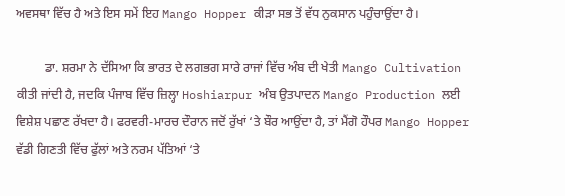ਅਵਸਥਾ ਵਿੱਚ ਹੈ ਅਤੇ ਇਸ ਸਮੇਂ ਇਹ Mango Hopper ਕੀੜਾ ਸਭ ਤੋਂ ਵੱਧ ਨੁਕਸਾਨ ਪਹੁੰਚਾਉਂਦਾ ਹੈ।

         ਡਾ. ਸ਼ਰਮਾ ਨੇ ਦੱਸਿਆ ਕਿ ਭਾਰਤ ਦੇ ਲਗਭਗ ਸਾਰੇ ਰਾਜਾਂ ਵਿੱਚ ਅੰਬ ਦੀ ਖੇਤੀ Mango Cultivation ਕੀਤੀ ਜਾਂਦੀ ਹੈ, ਜਦਕਿ ਪੰਜਾਬ ਵਿੱਚ ਜ਼ਿਲ੍ਹਾ Hoshiarpur ਅੰਬ ਉਤਪਾਦਨ Mango Production ਲਈ ਵਿਸ਼ੇਸ਼ ਪਛਾਣ ਰੱਖਦਾ ਹੈ। ਫਰਵਰੀ-ਮਾਰਚ ਦੌਰਾਨ ਜਦੋਂ ਰੁੱਖਾਂ ‘ਤੇ ਬੌਰ ਆਉਂਦਾ ਹੈ, ਤਾਂ ਮੈਂਗੋ ਹੌਪਰ Mango Hopper ਵੱਡੀ ਗਿਣਤੀ ਵਿੱਚ ਫੁੱਲਾਂ ਅਤੇ ਨਰਮ ਪੱਤਿਆਂ ‘ਤੇ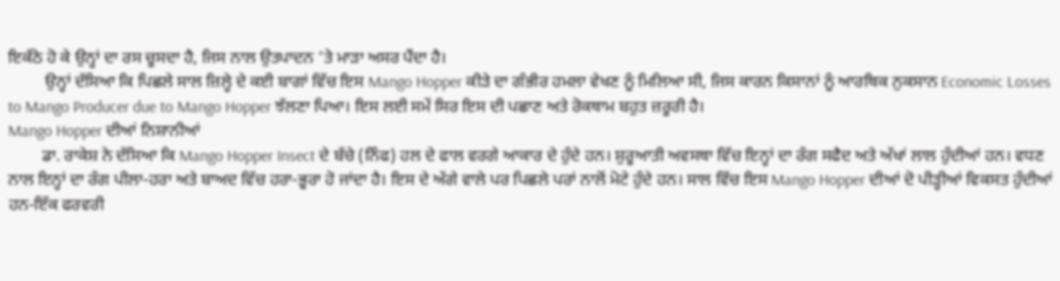ਇਕੱਠੇ ਹੋ ਕੇ ਉਨ੍ਹਾਂ ਦਾ ਰਸ ਚੂਸਦਾ ਹੈ, ਜਿਸ ਨਾਲ ਉਤਪਾਦਨ ‘ਤੇ ਮਾੜਾ ਅਸਰ ਪੈਂਦਾ ਹੈ।
         ਉਨ੍ਹਾਂ ਦੱਸਿਆ ਕਿ ਪਿਛਲੇ ਸਾਲ ਜ਼ਿਲ੍ਹੇ ਦੇ ਕਈ ਬਾਗਾਂ ਵਿੱਚ ਇਸ Mango Hopper ਕੀੜੇ ਦਾ ਗੰਭੀਰ ਹਮਲਾ ਵੇਖਣ ਨੂੰ ਮਿਲਿਆ ਸੀ, ਜਿਸ ਕਾਰਨ ਕਿਸਾਨਾਂ ਨੂੰ ਆਰਥਿਕ ਨੁਕਸਾਨ Economic Losses to Mango Producer due to Mango Hopper ਝੱਲਣਾ ਪਿਆ। ਇਸ ਲਈ ਸਮੇਂ ਸਿਰ ਇਸ ਦੀ ਪਛਾਣ ਅਤੇ ਰੋਕਥਾਮ ਬਹੁਤ ਜ਼ਰੂਰੀ ਹੈ।
Mango Hopper ਦੀਆਂ ਨਿਸ਼ਾਨੀਆਂ
        ਡਾ. ਰਾਕੇਸ਼ ਨੇ ਦੱਸਿਆ ਕਿ Mango Hopper Insect ਦੇ ਬੱਚੇ (ਨਿੰਫ) ਹਲ ਦੇ ਫਾਲ ਵਰਗੇ ਆਕਾਰ ਦੇ ਹੁੰਦੇ ਹਨ। ਸ਼ੁਰੂਆਤੀ ਅਵਸਥਾ ਵਿੱਚ ਇਨ੍ਹਾਂ ਦਾ ਰੰਗ ਸਫੈਦ ਅਤੇ ਅੱਖਾਂ ਲਾਲ ਹੁੰਦੀਆਂ ਹਨ। ਵਧਣ ਨਾਲ ਇਨ੍ਹਾਂ ਦਾ ਰੰਗ ਪੀਲਾ-ਹਰਾ ਅਤੇ ਬਾਅਦ ਵਿੱਚ ਹਰਾ-ਭੂਰਾ ਹੋ ਜਾਂਦਾ ਹੈ। ਇਸ ਦੇ ਅੱਗੇ ਵਾਲੇ ਪਰ ਪਿਛਲੇ ਪਰਾਂ ਨਾਲੋਂ ਮੋਟੇ ਹੁੰਦੇ ਹਨ। ਸਾਲ ਵਿੱਚ ਇਸ Mango Hopper ਦੀਆਂ ਦੋ ਪੀੜ੍ਹੀਆਂ ਵਿਕਸਤ ਹੁੰਦੀਆਂ ਹਨ-ਇੱਕ ਫਰਵਰੀ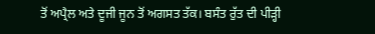ਤੋਂ ਅਪ੍ਰੈਲ ਅਤੇ ਦੂਜੀ ਜੂਨ ਤੋਂ ਅਗਸਤ ਤੱਕ। ਬਸੰਤ ਰੁੱਤ ਦੀ ਪੀੜ੍ਹੀ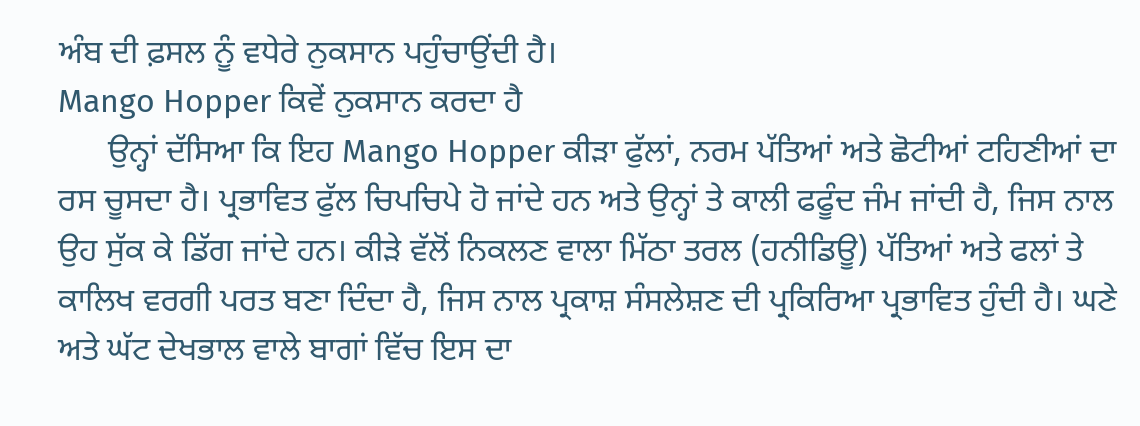ਅੰਬ ਦੀ ਫ਼ਸਲ ਨੂੰ ਵਧੇਰੇ ਨੁਕਸਾਨ ਪਹੁੰਚਾਉਂਦੀ ਹੈ।
Mango Hopper ਕਿਵੇਂ ਨੁਕਸਾਨ ਕਰਦਾ ਹੈ
      ਉਨ੍ਹਾਂ ਦੱਸਿਆ ਕਿ ਇਹ Mango Hopper ਕੀੜਾ ਫੁੱਲਾਂ, ਨਰਮ ਪੱਤਿਆਂ ਅਤੇ ਛੋਟੀਆਂ ਟਹਿਣੀਆਂ ਦਾ ਰਸ ਚੂਸਦਾ ਹੈ। ਪ੍ਰਭਾਵਿਤ ਫੁੱਲ ਚਿਪਚਿਪੇ ਹੋ ਜਾਂਦੇ ਹਨ ਅਤੇ ਉਨ੍ਹਾਂ ਤੇ ਕਾਲੀ ਫਫੂੰਦ ਜੰਮ ਜਾਂਦੀ ਹੈ, ਜਿਸ ਨਾਲ ਉਹ ਸੁੱਕ ਕੇ ਡਿੱਗ ਜਾਂਦੇ ਹਨ। ਕੀੜੇ ਵੱਲੋਂ ਨਿਕਲਣ ਵਾਲਾ ਮਿੱਠਾ ਤਰਲ (ਹਨੀਡਿਊ) ਪੱਤਿਆਂ ਅਤੇ ਫਲਾਂ ਤੇ ਕਾਲਿਖ ਵਰਗੀ ਪਰਤ ਬਣਾ ਦਿੰਦਾ ਹੈ, ਜਿਸ ਨਾਲ ਪ੍ਰਕਾਸ਼ ਸੰਸਲੇਸ਼ਣ ਦੀ ਪ੍ਰਕਿਰਿਆ ਪ੍ਰਭਾਵਿਤ ਹੁੰਦੀ ਹੈ। ਘਣੇ ਅਤੇ ਘੱਟ ਦੇਖਭਾਲ ਵਾਲੇ ਬਾਗਾਂ ਵਿੱਚ ਇਸ ਦਾ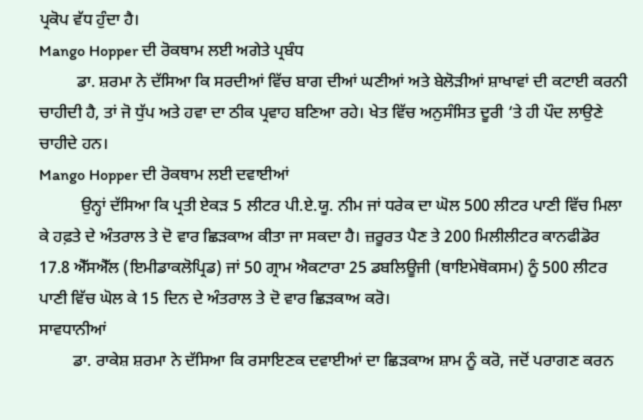ਪ੍ਰਕੋਪ ਵੱਧ ਹੁੰਦਾ ਹੈ।
Mango Hopper ਦੀ ਰੋਕਥਾਮ ਲਈ ਅਗੇਤੇ ਪ੍ਰਬੰਧ
         ਡਾ. ਸ਼ਰਮਾ ਨੇ ਦੱਸਿਆ ਕਿ ਸਰਦੀਆਂ ਵਿੱਚ ਬਾਗ ਦੀਆਂ ਘਣੀਆਂ ਅਤੇ ਬੇਲੋੜੀਆਂ ਸ਼ਾਖਾਵਾਂ ਦੀ ਕਟਾਈ ਕਰਨੀ ਚਾਹੀਦੀ ਹੈ, ਤਾਂ ਜੋ ਧੁੱਪ ਅਤੇ ਹਵਾ ਦਾ ਠੀਕ ਪ੍ਰਵਾਹ ਬਣਿਆ ਰਹੇ। ਖੇਤ ਵਿੱਚ ਅਨੁਸੰਸਿਤ ਦੂਰੀ ‘ਤੇ ਹੀ ਪੌਦ ਲਾਉਣੇ ਚਾਹੀਦੇ ਹਨ।
Mango Hopper ਦੀ ਰੋਕਥਾਮ ਲਈ ਦਵਾਈਆਂ
          ਉਨ੍ਹਾਂ ਦੱਸਿਆ ਕਿ ਪ੍ਰਤੀ ਏਕੜ 5 ਲੀਟਰ ਪੀ.ਏ.ਯੂ. ਨੀਮ ਜਾਂ ਧਰੇਕ ਦਾ ਘੋਲ 500 ਲੀਟਰ ਪਾਣੀ ਵਿੱਚ ਮਿਲਾ ਕੇ ਹਫ਼ਤੇ ਦੇ ਅੰਤਰਾਲ ਤੇ ਦੋ ਵਾਰ ਛਿੜਕਾਅ ਕੀਤਾ ਜਾ ਸਕਦਾ ਹੈ। ਜ਼ਰੂਰਤ ਪੈਣ ਤੇ 200 ਮਿਲੀਲੀਟਰ ਕਾਨਫੀਡੋਰ 17.8 ਐੱਸਐੱਲ (ਇਮੀਡਾਕਲੋਪ੍ਰਿਡ) ਜਾਂ 50 ਗ੍ਰਾਮ ਐਕਟਾਰਾ 25 ਡਬਲਿਊਜੀ (ਥਾਇਮੇਥੋਕਸਮ) ਨੂੰ 500 ਲੀਟਰ ਪਾਣੀ ਵਿੱਚ ਘੋਲ ਕੇ 15 ਦਿਨ ਦੇ ਅੰਤਰਾਲ ਤੇ ਦੋ ਵਾਰ ਛਿੜਕਾਅ ਕਰੋ।
ਸਾਵਧਾਨੀਆਂ
        ਡਾ. ਰਾਕੇਸ਼ ਸ਼ਰਮਾ ਨੇ ਦੱਸਿਆ ਕਿ ਰਸਾਇਣਕ ਦਵਾਈਆਂ ਦਾ ਛਿੜਕਾਅ ਸ਼ਾਮ ਨੂੰ ਕਰੋ, ਜਦੋਂ ਪਰਾਗਣ ਕਰਨ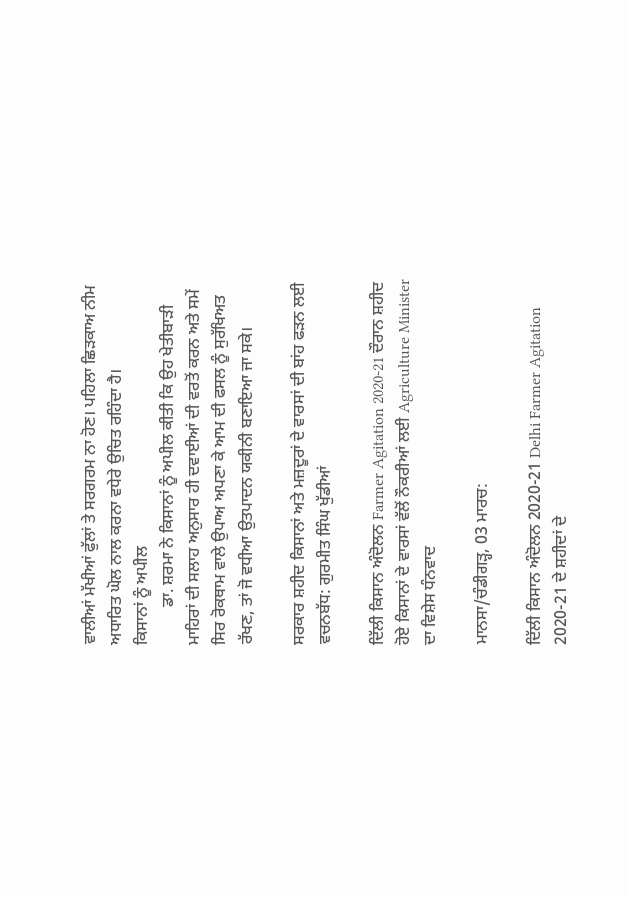ਵਾਲੀਆਂ ਮੱਖੀਆਂ ਫੁੱਲਾਂ ਤੇ ਸਰਗਰਮ ਨਾ ਹੋਣ। ਪਹਿਲਾ ਛਿੜਕਾਅ ਨੀਮ ਅਧਾਰਿਤ ਘੋਲ ਨਾਲ ਕਰਨਾ ਵਧੇਰੇ ਉਚਿਤ ਰਹਿੰਦਾ ਹੈ।
ਕਿਸਾਨਾਂ ਨੂੰ ਅਪੀਲ
         ਡਾ. ਸ਼ਰਮਾ ਨੇ ਕਿਸਾਨਾਂ ਨੂੰ ਅਪੀਲ ਕੀਤੀ ਕਿ ਉਹ ਖੇਤੀਬਾੜੀ ਮਾਹਿਰਾਂ ਦੀ ਸਲਾਹ ਅਨੁਸਾਰ ਹੀ ਦਵਾਈਆਂ ਦੀ ਵਰਤੋਂ ਕਰਨ ਅਤੇ ਸਮੇਂ ਸਿਰ ਰੋਕਥਾਮ ਵਾਲੇ ਉਪਾਅ ਅਪਣਾ ਕੇ ਆਮ ਦੀ ਫਸਲ ਨੂੰ ਸੁਰੱਖਿਅਤ ਰੱਖਣ, ਤਾਂ ਜੋ ਵਧੀਆ ਉਤਪਾਦਨ ਯਕੀਨੀ ਬਣਾਇਆ ਜਾ ਸਕੇ।

ਸਰਕਾਰ ਸ਼ਹੀਦ ਕਿਸਾਨਾਂ ਅਤੇ ਮਜ਼ਦੂਰਾਂ ਦੇ ਵਾਰਸਾਂ ਦੀ ਬਾਂਹ ਫੜਨ ਲਈ ਵਚਨਬੱਧ: ਗੁਰਮੀਤ ਸਿੰਘ ਖੁੱਡੀਆਂ

ਦਿੱਲੀ ਕਿਸਾਨ ਅੰਦੋਲਨ Farmer Agitation 2020-21 ਦੌਰਾਨ ਸ਼ਹੀਦ ਹੋਏ ਕਿਸਾਨਾਂ ਦੇ ਵਾਰਸਾਂ ਵੱਲੋਂ ਨੌਕਰੀਆਂ ਲਈ Agriculture Minister ਦਾ ਵਿਸ਼ੇਸ ਧੰਨਵਾਦ

ਮਾਨਸਾ/ਚੰਡੀਗੜ੍ਹ, 03 ਮਾਰਚ:

ਦਿੱਲੀ ਕਿਸਾਨ ਅੰਦੋਲਨ 2020-21 Delhi Farmer Agitation 2020-21 ਦੇ ਸ਼ਹੀਦਾਂ ਦੇ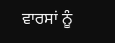ਵਾਰਸਾਂ ਨੂੰ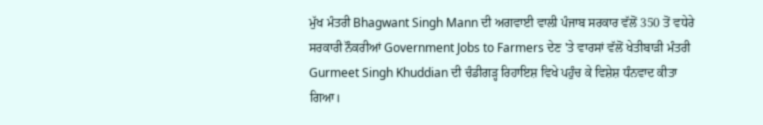ਮੁੱਖ ਮੰਤਰੀ Bhagwant Singh Mann ਦੀ ਅਗਵਾਈ ਵਾਲੀ ਪੰਜਾਬ ਸਰਕਾਰ ਵੱਲੋਂ 350 ਤੋਂ ਵਧੇਰੇ ਸਰਕਾਰੀ ਨੌਕਰੀਆਂ Government Jobs to Farmers ਦੇਣ 'ਤੇ ਵਾਰਸਾਂ ਵੱਲੋਂ ਖੇਤੀਬਾੜੀ ਮੰਤਰੀ Gurmeet Singh Khuddian ਦੀ ਚੰਡੀਗੜ੍ਹ ਰਿਹਾਇਸ਼ ਵਿਖੇ ਪਹੁੰਚ ਕੇ ਵਿਸ਼ੇਸ਼ ਧੰਨਵਾਦ ਕੀਤਾ ਗਿਆ।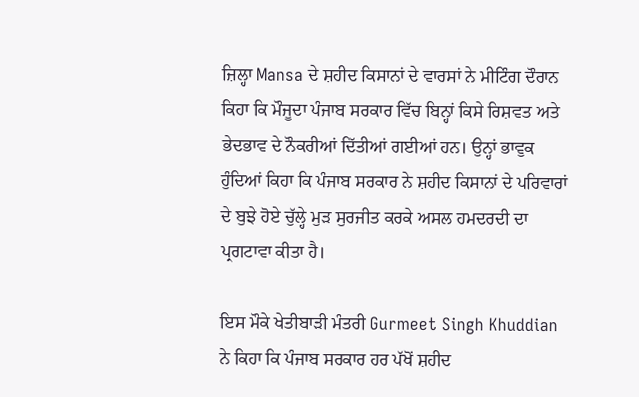ਜ਼ਿਲ੍ਹਾ Mansa ਦੇ ਸ਼ਹੀਦ ਕਿਸਾਨਾਂ ਦੇ ਵਾਰਸਾਂ ਨੇ ਮੀਟਿੰਗ ਦੌਰਾਨ ਕਿਹਾ ਕਿ ਮੌਜੂਦਾ ਪੰਜਾਬ ਸਰਕਾਰ ਵਿੱਚ ਬਿਨ੍ਹਾਂ ਕਿਸੇ ਰਿਸ਼ਵਤ ਅਤੇ ਭੇਦਭਾਵ ਦੇ ਨੌਕਰੀਆਂ ਦਿੱਤੀਆਂ ਗਈਆਂ ਹਨ। ਉਨ੍ਹਾਂ ਭਾਵੁਕ ਹੁੰਦਿਆਂ ਕਿਹਾ ਕਿ ਪੰਜਾਬ ਸਰਕਾਰ ਨੇ ਸ਼ਹੀਦ ਕਿਸਾਨਾਂ ਦੇ ਪਰਿਵਾਰਾਂ ਦੇ ਬੁਝੇ ਹੋਏ ਚੁੱਲ੍ਹੇ ਮੁੜ ਸੁਰਜੀਤ ਕਰਕੇ ਅਸਲ ਹਮਦਰਦੀ ਦਾ ਪ੍ਰਗਟਾਵਾ ਕੀਤਾ ਹੈ।

ਇਸ ਮੌਕੇ ਖੇਤੀਬਾੜੀ ਮੰਤਰੀ Gurmeet Singh Khuddian ਨੇ ਕਿਹਾ ਕਿ ਪੰਜਾਬ ਸਰਕਾਰ ਹਰ ਪੱਖੋਂ ਸ਼ਹੀਦ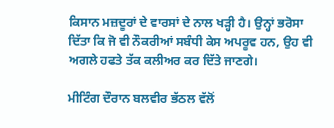ਕਿਸਾਨ ਮਜ਼ਦੂਰਾਂ ਦੇ ਵਾਰਸਾਂ ਦੇ ਨਾਲ ਖੜ੍ਹੀ ਹੈ। ਉਨ੍ਹਾਂ ਭਰੋਸਾ ਦਿੱਤਾ ਕਿ ਜੋ ਵੀ ਨੌਕਰੀਆਂ ਸਬੰਧੀ ਕੇਸ ਅਪਰੂਵ ਹਨ, ਉਹ ਵੀ ਅਗਲੇ ਹਫਤੇ ਤੱਕ ਕਲੀਅਰ ਕਰ ਦਿੱਤੇ ਜਾਣਗੇ।

ਮੀਟਿੰਗ ਦੌਰਾਨ ਬਲਵੀਰ ਭੱਠਲ ਵੱਲੋਂ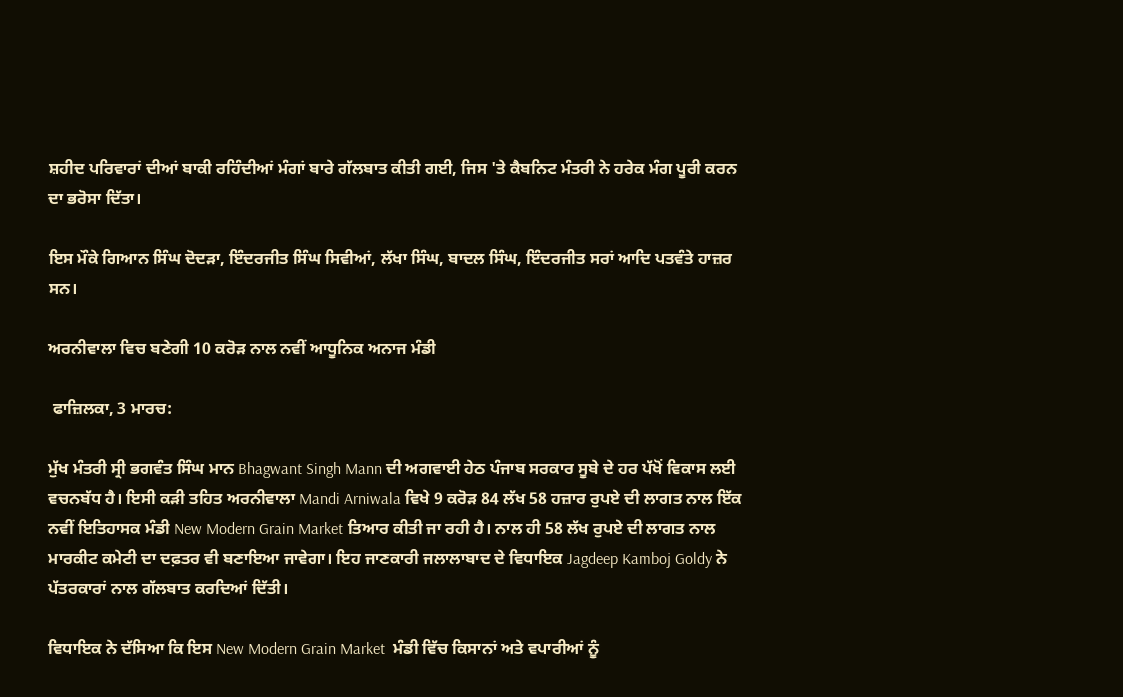ਸ਼ਹੀਦ ਪਰਿਵਾਰਾਂ ਦੀਆਂ ਬਾਕੀ ਰਹਿੰਦੀਆਂ ਮੰਗਾਂ ਬਾਰੇ ਗੱਲਬਾਤ ਕੀਤੀ ਗਈ, ਜਿਸ 'ਤੇ ਕੈਬਨਿਟ ਮੰਤਰੀ ਨੇ ਹਰੇਕ ਮੰਗ ਪੂਰੀ ਕਰਨ ਦਾ ਭਰੋਸਾ ਦਿੱਤਾ।

ਇਸ ਮੌਕੇ ਗਿਆਨ ਸਿੰਘ ਦੋਦੜਾ, ਇੰਦਰਜੀਤ ਸਿੰਘ ਸਿਵੀਆਂ, ਲੱਖਾ ਸਿੰਘ, ਬਾਦਲ ਸਿੰਘ, ਇੰਦਰਜੀਤ ਸਰਾਂ ਆਦਿ ਪਤਵੰਤੇ ਹਾਜ਼ਰ ਸਨ।

ਅਰਨੀਵਾਲਾ ਵਿਚ ਬਣੇਗੀ 10 ਕਰੋੜ ਨਾਲ ਨਵੀਂ ਆਧੂਨਿਕ ਅਨਾਜ ਮੰਡੀ

 ਫਾਜ਼ਿਲਕਾ, 3 ਮਾਰਚ:

ਮੁੱਖ ਮੰਤਰੀ ਸ੍ਰੀ ਭਗਵੰਤ ਸਿੰਘ ਮਾਨ Bhagwant Singh Mann ਦੀ ਅਗਵਾਈ ਹੇਠ ਪੰਜਾਬ ਸਰਕਾਰ ਸੂਬੇ ਦੇ ਹਰ ਪੱਖੋਂ ਵਿਕਾਸ ਲਈ ਵਚਨਬੱਧ ਹੈ। ਇਸੀ ਕੜੀ ਤਹਿਤ ਅਰਨੀਵਾਲਾ Mandi Arniwala ਵਿਖੇ 9 ਕਰੋੜ 84 ਲੱਖ 58 ਹਜ਼ਾਰ ਰੁਪਏ ਦੀ ਲਾਗਤ ਨਾਲ ਇੱਕ ਨਵੀਂ ਇਤਿਹਾਸਕ ਮੰਡੀ New Modern Grain Market ਤਿਆਰ ਕੀਤੀ ਜਾ ਰਹੀ ਹੈ। ਨਾਲ ਹੀ 58 ਲੱਖ ਰੁਪਏ ਦੀ ਲਾਗਤ ਨਾਲ ਮਾਰਕੀਟ ਕਮੇਟੀ ਦਾ ਦਫ਼ਤਰ ਵੀ ਬਣਾਇਆ ਜਾਵੇਗਾ। ਇਹ ਜਾਣਕਾਰੀ ਜਲਾਲਾਬਾਦ ਦੇ ਵਿਧਾਇਕ Jagdeep Kamboj Goldy ਨੇ ਪੱਤਰਕਾਰਾਂ ਨਾਲ ਗੱਲਬਾਤ ਕਰਦਿਆਂ ਦਿੱਤੀ।

ਵਿਧਾਇਕ ਨੇ ਦੱਸਿਆ ਕਿ ਇਸ New Modern Grain Market  ਮੰਡੀ ਵਿੱਚ ਕਿਸਾਨਾਂ ਅਤੇ ਵਪਾਰੀਆਂ ਨੂੰ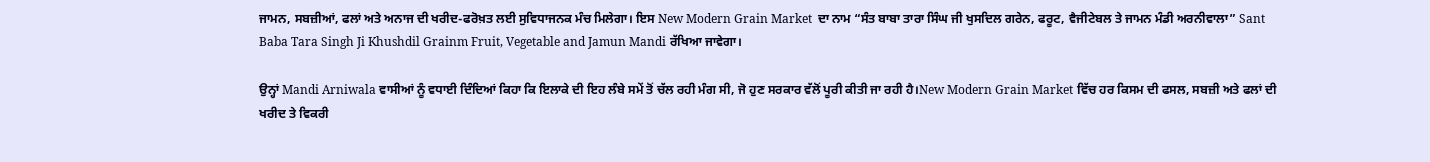ਜਾਮਨ, ਸਬਜ਼ੀਆਂ, ਫਲਾਂ ਅਤੇ ਅਨਾਜ ਦੀ ਖਰੀਦ-ਫਰੋਖ਼ਤ ਲਈ ਸੁਵਿਧਾਜਨਕ ਮੰਚ ਮਿਲੇਗਾ। ਇਸ New Modern Grain Market  ਦਾ ਨਾਮ “ਸੰਤ ਬਾਬਾ ਤਾਰਾ ਸਿੰਘ ਜੀ ਖੁਸਦਿਲ ਗਰੇਨ, ਫਰੂਟ, ਵੈਜੀਟੇਬਲ ਤੇ ਜਾਮਨ ਮੰਡੀ ਅਰਨੀਵਾਲਾ” Sant Baba Tara Singh Ji Khushdil Grainm Fruit, Vegetable and Jamun Mandi ਰੱਖਿਆ ਜਾਵੇਗਾ।

ਉਨ੍ਹਾਂ Mandi Arniwala ਵਾਸੀਆਂ ਨੂੰ ਵਧਾਈ ਦਿੰਦਿਆਂ ਕਿਹਾ ਕਿ ਇਲਾਕੇ ਦੀ ਇਹ ਲੰਬੇ ਸਮੇਂ ਤੋਂ ਚੱਲ ਰਹੀ ਮੰਗ ਸੀ, ਜੋ ਹੁਣ ਸਰਕਾਰ ਵੱਲੋਂ ਪੂਰੀ ਕੀਤੀ ਜਾ ਰਹੀ ਹੈ।New Modern Grain Market ਵਿੱਚ ਹਰ ਕਿਸਮ ਦੀ ਫਸਲ, ਸਬਜ਼ੀ ਅਤੇ ਫਲਾਂ ਦੀ ਖਰੀਦ ਤੇ ਵਿਕਰੀ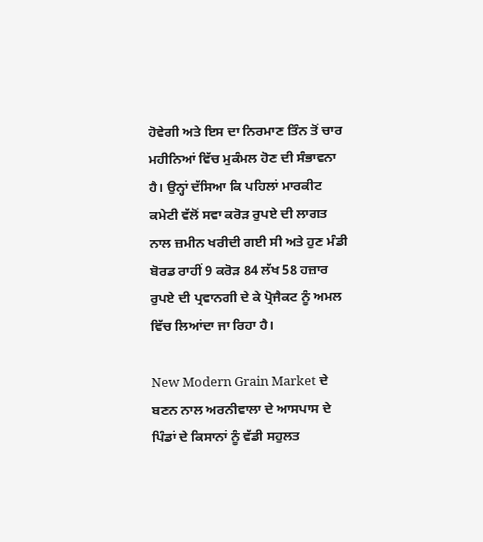ਹੋਵੇਗੀ ਅਤੇ ਇਸ ਦਾ ਨਿਰਮਾਣ ਤਿੰਨ ਤੋਂ ਚਾਰ ਮਹੀਨਿਆਂ ਵਿੱਚ ਮੁਕੰਮਲ ਹੋਣ ਦੀ ਸੰਭਾਵਨਾ ਹੈ। ਉਨ੍ਹਾਂ ਦੱਸਿਆ ਕਿ ਪਹਿਲਾਂ ਮਾਰਕੀਟ ਕਮੇਟੀ ਵੱਲੋਂ ਸਵਾ ਕਰੋੜ ਰੁਪਏ ਦੀ ਲਾਗਤ ਨਾਲ ਜ਼ਮੀਨ ਖਰੀਦੀ ਗਈ ਸੀ ਅਤੇ ਹੁਣ ਮੰਡੀ ਬੋਰਡ ਰਾਹੀਂ 9 ਕਰੋੜ 84 ਲੱਖ 58 ਹਜ਼ਾਰ ਰੁਪਏ ਦੀ ਪ੍ਰਵਾਨਗੀ ਦੇ ਕੇ ਪ੍ਰੋਜੈਕਟ ਨੂੰ ਅਮਲ ਵਿੱਚ ਲਿਆਂਦਾ ਜਾ ਰਿਹਾ ਹੈ।

New Modern Grain Market ਦੇ ਬਣਨ ਨਾਲ ਅਰਨੀਵਾਲਾ ਦੇ ਆਸਪਾਸ ਦੇ ਪਿੰਡਾਂ ਦੇ ਕਿਸਾਨਾਂ ਨੂੰ ਵੱਡੀ ਸਹੁਲਤ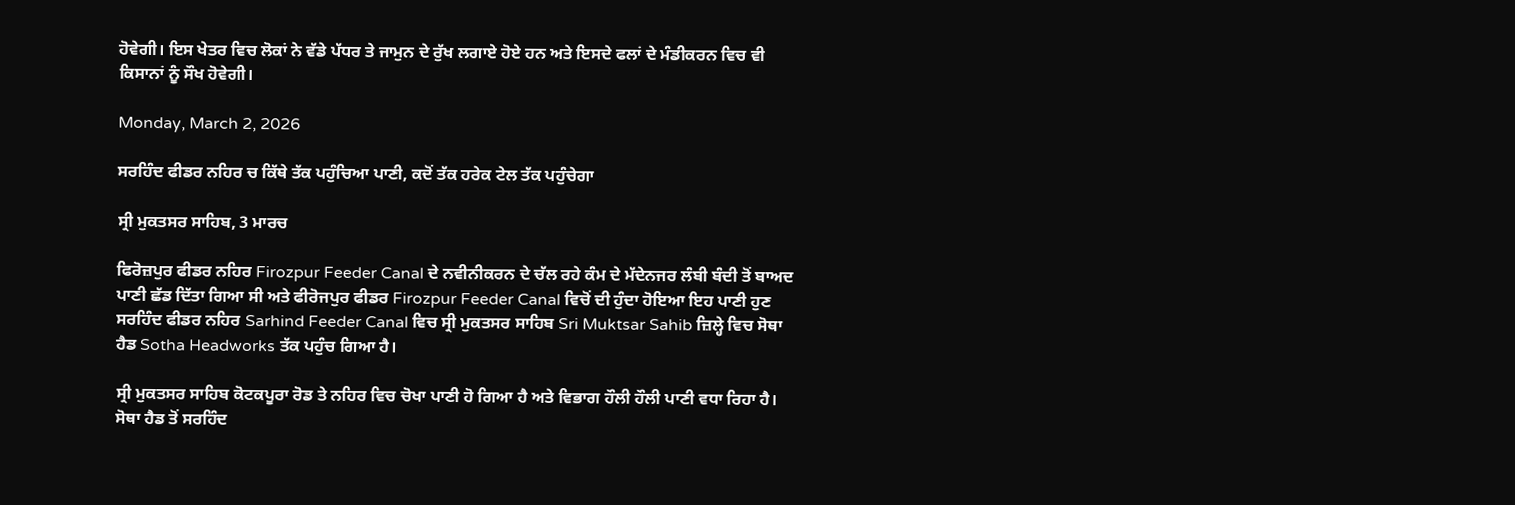ਹੋਵੇਗੀ। ਇਸ ਖੇਤਰ ਵਿਚ ਲੋਕਾਂ ਨੇ ਵੱਡੇ ਪੱਧਰ ਤੇ ਜਾਮੁਨ ਦੇ ਰੁੱਖ ਲਗਾਏ ਹੋਏ ਹਨ ਅਤੇ ਇਸਦੇ ਫਲਾਂ ਦੇ ਮੰਡੀਕਰਨ ਵਿਚ ਵੀ ਕਿਸਾਨਾਂ ਨੂੰ ਸੌਖ ਹੋਵੇਗੀ।

Monday, March 2, 2026

ਸਰਹਿੰਦ ਫੀਡਰ ਨਹਿਰ ਚ ਕਿੱਥੇ ਤੱਕ ਪਹੁੰਚਿਆ ਪਾਣੀ, ਕਦੋਂ ਤੱਕ ਹਰੇਕ ਟੇਲ ਤੱਕ ਪਹੁੰਚੇਗਾ

ਸ੍ਰੀ ਮੁਕਤਸਰ ਸਾਹਿਬ, 3 ਮਾਰਚ

ਫਿਰੋਜ਼ਪੁਰ ਫੀਡਰ ਨਹਿਰ Firozpur Feeder Canal ਦੇ ਨਵੀਨੀਕਰਨ ਦੇ ਚੱਲ ਰਹੇ ਕੰਮ ਦੇ ਮੱਦੇਨਜਰ ਲੰਬੀ ਬੰਦੀ ਤੋਂ ਬਾਅਦ ਪਾਣੀ ਛੱਡ ਦਿੱਤਾ ਗਿਆ ਸੀ ਅਤੇ ਫੀਰੋਜਪੁਰ ਫੀਡਰ Firozpur Feeder Canal ਵਿਚੋਂ ਦੀ ਹੁੰਦਾ ਹੋਇਆ ਇਹ ਪਾਣੀ ਹੁਣ ਸਰਹਿੰਦ ਫੀਡਰ ਨਹਿਰ Sarhind Feeder Canal ਵਿਚ ਸ੍ਰੀ ਮੁਕਤਸਰ ਸਾਹਿਬ Sri Muktsar Sahib ਜ਼ਿਲ੍ਹੇ ਵਿਚ ਸੋਥਾ ਹੈਡ Sotha Headworks ਤੱਕ ਪਹੁੰਚ ਗਿਆ ਹੈ।

ਸ੍ਰੀ ਮੁਕਤਸਰ ਸਾਹਿਬ ਕੋਟਕਪੂਰਾ ਰੋਡ ਤੇ ਨਹਿਰ ਵਿਚ ਚੋਖਾ ਪਾਣੀ ਹੋ ਗਿਆ ਹੈ ਅਤੇ ਵਿਭਾਗ ਹੌਲੀ ਹੌਲੀ ਪਾਣੀ ਵਧਾ ਰਿਹਾ ਹੈ। ਸੋਥਾ ਹੈਡ ਤੋਂ ਸਰਹਿੰਦ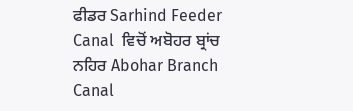ਫੀਡਰ Sarhind Feeder Canal  ਵਿਚੋਂ ਅਬੋਹਰ ਬ੍ਰਾਂਚ ਨਹਿਰ Abohar Branch Canal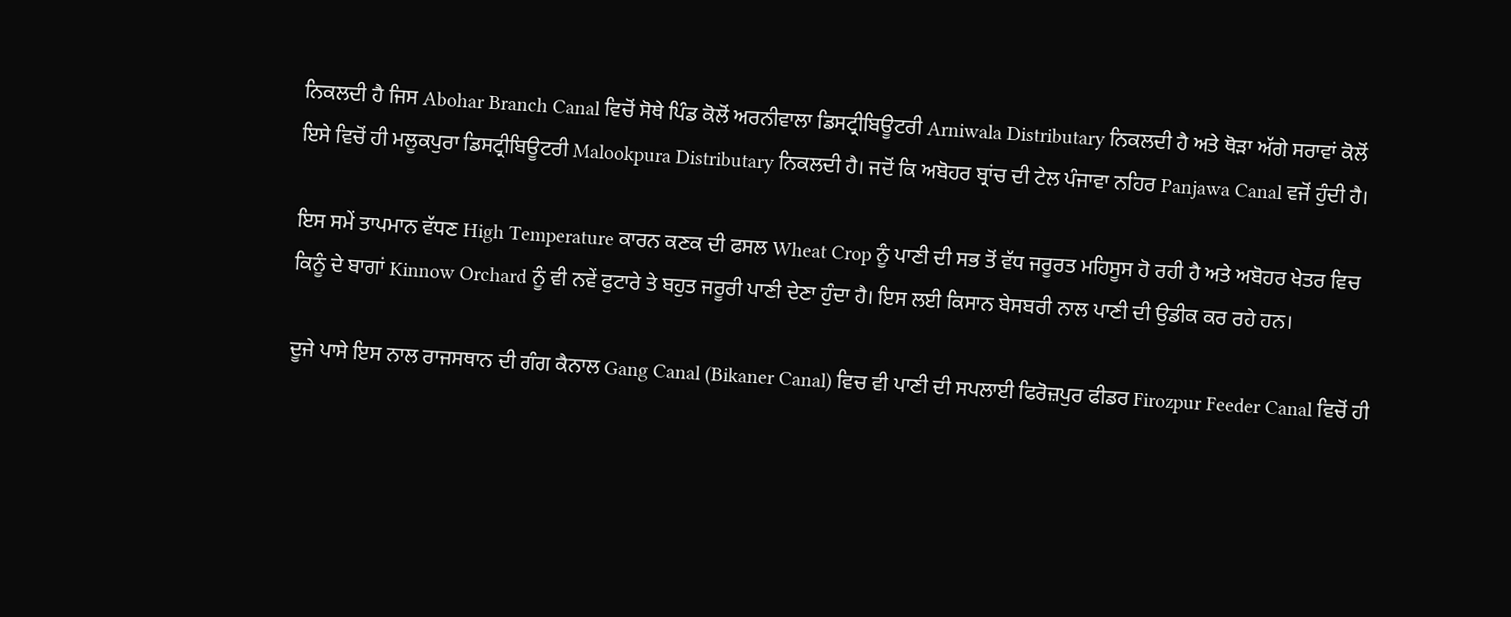ਨਿਕਲਦੀ ਹੈ ਜਿਸ Abohar Branch Canal ਵਿਚੋਂ ਸੋਥੇ ਪਿੰਡ ਕੋਲੋਂ ਅਰਨੀਵਾਲਾ ਡਿਸਟ੍ਰੀਬਿਊਟਰੀ Arniwala Distributary ਨਿਕਲਦੀ ਹੈ ਅਤੇ ਥੋੜਾ ਅੱਗੇ ਸਰਾਵਾਂ ਕੋਲੋਂ ਇਸੇ ਵਿਚੋਂ ਹੀ ਮਲੂਕਪੁਰਾ ਡਿਸਟ੍ਰੀਬਿਊਟਰੀ Malookpura Distributary ਨਿਕਲਦੀ ਹੈ। ਜਦੋਂ ਕਿ ਅਬੋਹਰ ਬ੍ਰਾਂਚ ਦੀ ਟੇਲ ਪੰਜਾਵਾ ਨਹਿਰ Panjawa Canal ਵਜੋਂ ਹੁੰਦੀ ਹੈ।

ਇਸ ਸਮੇਂ ਤਾਪਮਾਨ ਵੱਧਣ High Temperature ਕਾਰਨ ਕਣਕ ਦੀ ਫਸਲ Wheat Crop ਨੂੰ ਪਾਣੀ ਦੀ ਸਭ ਤੋਂ ਵੱਧ ਜਰੂਰਤ ਮਹਿਸੂਸ ਹੋ ਰਹੀ ਹੈ ਅਤੇ ਅਬੋਹਰ ਖੇਤਰ ਵਿਚ ਕਿਨੂੰ ਦੇ ਬਾਗਾਂ Kinnow Orchard ਨੂੰ ਵੀ ਨਵੇਂ ਫੁਟਾਰੇ ਤੇ ਬਹੁਤ ਜਰੂਰੀ ਪਾਣੀ ਦੇਣਾ ਹੁੰਦਾ ਹੈ। ਇਸ ਲਈ ਕਿਸਾਨ ਬੇਸਬਰੀ ਨਾਲ ਪਾਣੀ ਦੀ ਉਡੀਕ ਕਰ ਰਹੇ ਹਨ।

ਦੂਜੇ ਪਾਸੇ ਇਸ ਨਾਲ ਰਾਜਸਥਾਨ ਦੀ ਗੰਗ ਕੈਨਾਲ Gang Canal (Bikaner Canal) ਵਿਚ ਵੀ ਪਾਣੀ ਦੀ ਸਪਲਾਈ ਫਿਰੋਜ਼ਪੁਰ ਫੀਡਰ Firozpur Feeder Canal ਵਿਚੋਂ ਹੀ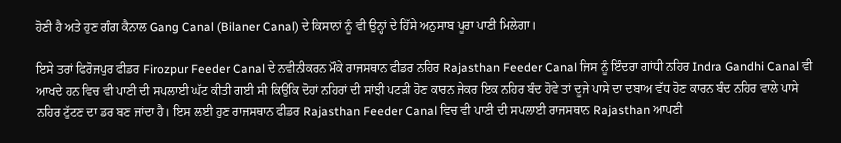ਹੋਣੀ ਹੈ ਅਤੇ ਹੁਣ ਗੰਗ ਕੈਨਾਲ Gang Canal (Bilaner Canal) ਦੇ ਕਿਸਾਨਾਂ ਨੂੰ ਵੀ ਉਨ੍ਹਾਂ ਦੇ ਹਿੱਸੇ ਅਨੁਸਾਬ ਪੂਰਾ ਪਾਣੀ ਮਿਲੇਗਾ।

ਇਸੇ ਤਰਾਂ ਫਿਰੋਜਪੁਰ ਫੀਡਰ Firozpur Feeder Canal ਦੇ ਨਵੀਨੀਕਰਨ ਮੌਕੇ ਰਾਜਸਥਾਨ ਫੀਡਰ ਨਹਿਰ Rajasthan Feeder Canal ਜਿਸ ਨੂੰ ਇੰਦਰਾ ਗਾਂਧੀ ਨਹਿਰ Indra Gandhi Canal ਵੀ ਆਖਦੇ ਹਨ ਵਿਚ ਵੀ ਪਾਣੀ ਦੀ ਸਪਲਾਈ ਘੱਟ ਕੀਤੀ ਗਈ ਸੀ ਕਿਉਂਕਿ ਦੋਹਾਂ ਨਹਿਰਾਂ ਦੀ ਸਾਂਝੀ ਪਟੜੀ ਹੋਣ ਕਾਰਨ ਜੇਕਰ ਇਕ ਨਹਿਰ ਬੰਦ ਹੋਵੇ ਤਾਂ ਦੂਜੇ ਪਾਸੇ ਦਾ ਦਬਾਅ ਵੱਧ ਹੋਣ ਕਾਰਨ ਬੰਦ ਨਹਿਰ ਵਾਲੇ ਪਾਸੇ ਨਹਿਰ ਟੁੱਟਣ ਦਾ ਡਰ ਬਣ ਜਾਂਦਾ ਹੈ। ਇਸ ਲਈ ਹੁਣ ਰਾਜਸਥਾਨ ਫੀਡਰ Rajasthan Feeder Canal ਵਿਚ ਵੀ ਪਾਣੀ ਦੀ ਸਪਲਾਈ ਰਾਜਸਥਾਨ Rajasthan ਆਪਣੀ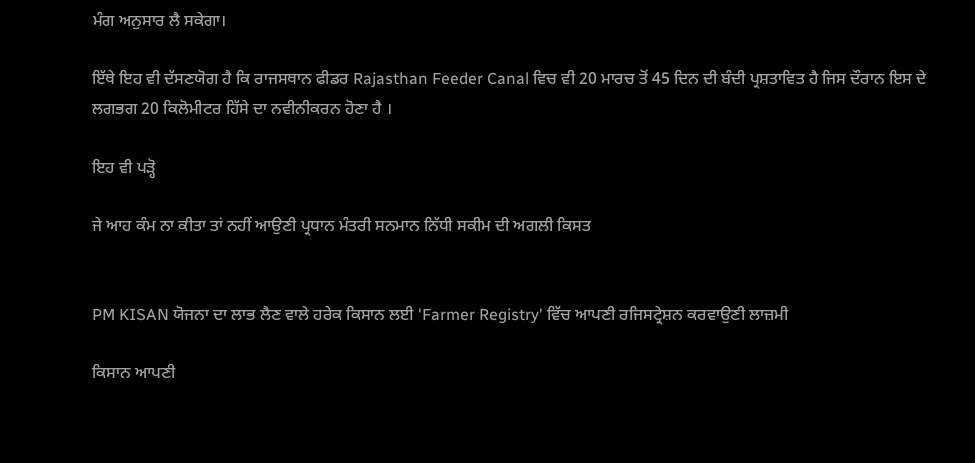ਮੰਗ ਅਨੁਸਾਰ ਲੈ ਸਕੇਗਾ।

ਇੱਥੇ ਇਹ ਵੀ ਦੱਸਣਯੋਗ ਹੈ ਕਿ ਰਾਜਸਥਾਨ ਫੀਡਰ Rajasthan Feeder Canal ਵਿਚ ਵੀ 20 ਮਾਰਚ ਤੋਂ 45 ਦਿਨ ਦੀ ਬੰਦੀ ਪ੍ਰਸ਼ਤਾਵਿਤ ਹੈ ਜਿਸ ਦੌਰਾਨ ਇਸ ਦੇ ਲਗਭਗ 20 ਕਿਲੋਮੀਟਰ ਹਿੱਸੇ ਦਾ ਨਵੀਨੀਕਰਨ ਹੋਣਾ ਹੈ ।

ਇਹ ਵੀ ਪੜ੍ਹੋ

ਜੇ ਆਹ ਕੰਮ ਨਾ ਕੀਤਾ ਤਾਂ ਨਹੀਂ ਆਉਣੀ ਪ੍ਰਧਾਨ ਮੰਤਰੀ ਸਨਮਾਨ ਨਿੱਧੀ ਸਕੀਮ ਦੀ ਅਗਲੀ ਕਿਸਤ


PM KISAN ਯੋਜਨਾ ਦਾ ਲਾਭ ਲੈਣ ਵਾਲੇ ਹਰੇਕ ਕਿਸਾਨ ਲਈ 'Farmer Registry' ਵਿੱਚ ਆਪਣੀ ਰਜਿਸਟ੍ਰੇਸ਼ਨ ਕਰਵਾਉਣੀ ਲਾਜ਼ਮੀ

ਕਿਸਾਨ ਆਪਣੀ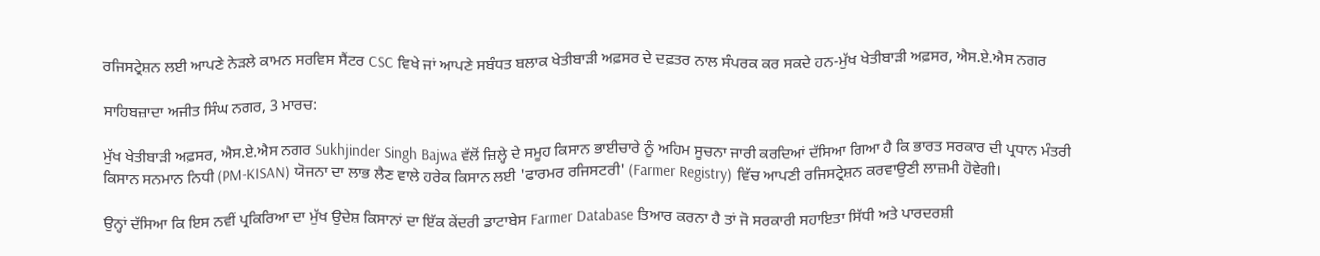ਰਜਿਸਟ੍ਰੇਸ਼ਨ ਲਈ ਆਪਣੇ ਨੇੜਲੇ ਕਾਮਨ ਸਰਵਿਸ ਸੈਂਟਰ CSC ਵਿਖੇ ਜਾਂ ਆਪਣੇ ਸਬੰਧਤ ਬਲਾਕ ਖੇਤੀਬਾੜੀ ਅਫ਼ਸਰ ਦੇ ਦਫ਼ਤਰ ਨਾਲ ਸੰਪਰਕ ਕਰ ਸਕਦੇ ਹਨ-ਮੁੱਖ ਖੇਤੀਬਾੜੀ ਅਫ਼ਸਰ, ਐਸ.ਏ.ਐਸ ਨਗਰ

ਸਾਹਿਬਜ਼ਾਦਾ ਅਜੀਤ ਸਿੰਘ ਨਗਰ, 3 ਮਾਰਚ:

ਮੁੱਖ ਖੇਤੀਬਾੜੀ ਅਫ਼ਸਰ, ਐਸ.ਏ.ਐਸ ਨਗਰ Sukhjinder Singh Bajwa ਵੱਲੋਂ ਜ਼ਿਲ੍ਹੇ ਦੇ ਸਮੂਹ ਕਿਸਾਨ ਭਾਈਚਾਰੇ ਨੂੰ ਅਹਿਮ ਸੂਚਨਾ ਜਾਰੀ ਕਰਦਿਆਂ ਦੱਸਿਆ ਗਿਆ ਹੈ ਕਿ ਭਾਰਤ ਸਰਕਾਰ ਦੀ ਪ੍ਰਧਾਨ ਮੰਤਰੀ ਕਿਸਾਨ ਸਨਮਾਨ ਨਿਧੀ (PM-KISAN) ਯੋਜਨਾ ਦਾ ਲਾਭ ਲੈਣ ਵਾਲੇ ਹਰੇਕ ਕਿਸਾਨ ਲਈ 'ਫਾਰਮਰ ਰਜਿਸਟਰੀ' (Farmer Registry) ਵਿੱਚ ਆਪਣੀ ਰਜਿਸਟ੍ਰੇਸ਼ਨ ਕਰਵਾਉਣੀ ਲਾਜ਼ਮੀ ਹੋਵੇਗੀ।

ਉਨ੍ਹਾਂ ਦੱਸਿਆ ਕਿ ਇਸ ਨਵੀਂ ਪ੍ਰਕਿਰਿਆ ਦਾ ਮੁੱਖ ਉਦੇਸ਼ ਕਿਸਾਨਾਂ ਦਾ ਇੱਕ ਕੇਂਦਰੀ ਡਾਟਾਬੇਸ Farmer Database ਤਿਆਰ ਕਰਨਾ ਹੈ ਤਾਂ ਜੋ ਸਰਕਾਰੀ ਸਹਾਇਤਾ ਸਿੱਧੀ ਅਤੇ ਪਾਰਦਰਸ਼ੀ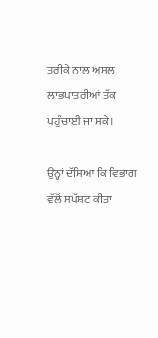ਤਰੀਕੇ ਨਾਲ ਅਸਲ ਲਾਭਪਾਤਰੀਆਂ ਤੱਕ ਪਹੁੰਚਾਈ ਜਾ ਸਕੇ।

ਉਨ੍ਹਾਂ ਦੱਸਿਆ ਕਿ ਵਿਭਾਗ ਵੱਲੋਂ ਸਪੱਸ਼ਟ ਕੀਤਾ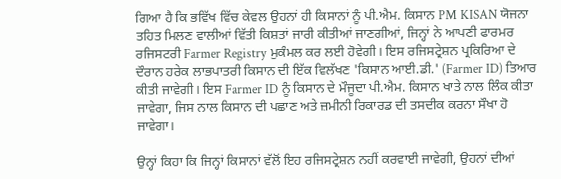ਗਿਆ ਹੈ ਕਿ ਭਵਿੱਖ ਵਿੱਚ ਕੇਵਲ ਉਹਨਾਂ ਹੀ ਕਿਸਾਨਾਂ ਨੂੰ ਪੀ.ਐਮ. ਕਿਸਾਨ PM KISAN ਯੋਜਨਾ ਤਹਿਤ ਮਿਲਣ ਵਾਲੀਆਂ ਵਿੱਤੀ ਕਿਸ਼ਤਾਂ ਜਾਰੀ ਕੀਤੀਆਂ ਜਾਣਗੀਆਂ, ਜਿਨ੍ਹਾਂ ਨੇ ਆਪਣੀ ਫਾਰਮਰ ਰਜਿਸਟਰੀ Farmer Registry ਮੁਕੰਮਲ ਕਰ ਲਈ ਹੋਵੇਗੀ। ਇਸ ਰਜਿਸਟ੍ਰੇਸ਼ਨ ਪ੍ਰਕਿਰਿਆ ਦੇ ਦੌਰਾਨ ਹਰੇਕ ਲਾਭਪਾਤਰੀ ਕਿਸਾਨ ਦੀ ਇੱਕ ਵਿਲੱਖਣ 'ਕਿਸਾਨ ਆਈ.ਡੀ.' (Farmer ID) ਤਿਆਰ ਕੀਤੀ ਜਾਵੇਗੀ। ਇਸ Farmer ID ਨੂੰ ਕਿਸਾਨ ਦੇ ਮੌਜੂਦਾ ਪੀ.ਐਮ. ਕਿਸਾਨ ਖਾਤੇ ਨਾਲ ਲਿੰਕ ਕੀਤਾ ਜਾਵੇਗਾ, ਜਿਸ ਨਾਲ ਕਿਸਾਨ ਦੀ ਪਛਾਣ ਅਤੇ ਜ਼ਮੀਨੀ ਰਿਕਾਰਡ ਦੀ ਤਸਦੀਕ ਕਰਨਾ ਸੌਖਾ ਹੋ ਜਾਵੇਗਾ।

ਉਨ੍ਹਾਂ ਕਿਹਾ ਕਿ ਜਿਨ੍ਹਾਂ ਕਿਸਾਨਾਂ ਵੱਲੋਂ ਇਹ ਰਜਿਸਟ੍ਰੇਸ਼ਨ ਨਹੀਂ ਕਰਵਾਈ ਜਾਵੇਗੀ, ਉਹਨਾਂ ਦੀਆਂ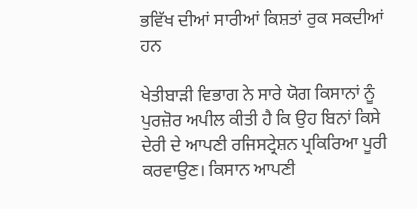ਭਵਿੱਖ ਦੀਆਂ ਸਾਰੀਆਂ ਕਿਸ਼ਤਾਂ ਰੁਕ ਸਕਦੀਆਂ ਹਨ

ਖੇਤੀਬਾੜੀ ਵਿਭਾਗ ਨੇ ਸਾਰੇ ਯੋਗ ਕਿਸਾਨਾਂ ਨੂੰ ਪੁਰਜ਼ੋਰ ਅਪੀਲ ਕੀਤੀ ਹੈ ਕਿ ਉਹ ਬਿਨਾਂ ਕਿਸੇ ਦੇਰੀ ਦੇ ਆਪਣੀ ਰਜਿਸਟ੍ਰੇਸ਼ਨ ਪ੍ਰਕਿਰਿਆ ਪੂਰੀ ਕਰਵਾਉਣ। ਕਿਸਾਨ ਆਪਣੀ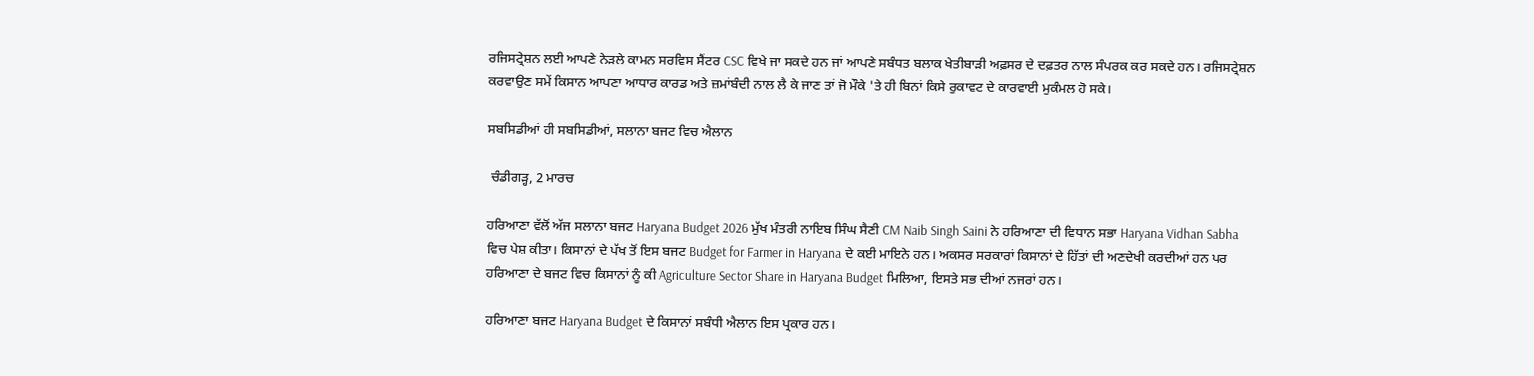ਰਜਿਸਟ੍ਰੇਸ਼ਨ ਲਈ ਆਪਣੇ ਨੇੜਲੇ ਕਾਮਨ ਸਰਵਿਸ ਸੈਂਟਰ CSC ਵਿਖੇ ਜਾ ਸਕਦੇ ਹਨ ਜਾਂ ਆਪਣੇ ਸਬੰਧਤ ਬਲਾਕ ਖੇਤੀਬਾੜੀ ਅਫ਼ਸਰ ਦੇ ਦਫ਼ਤਰ ਨਾਲ ਸੰਪਰਕ ਕਰ ਸਕਦੇ ਹਨ। ਰਜਿਸਟ੍ਰੇਸ਼ਨ ਕਰਵਾਉਣ ਸਮੇਂ ਕਿਸਾਨ ਆਪਣਾ ਆਧਾਰ ਕਾਰਡ ਅਤੇ ਜ਼ਮਾਂਬੰਦੀ ਨਾਲ ਲੈ ਕੇ ਜਾਣ ਤਾਂ ਜੋ ਮੌਕੇ 'ਤੇ ਹੀ ਬਿਨਾਂ ਕਿਸੇ ਰੁਕਾਵਟ ਦੇ ਕਾਰਵਾਈ ਮੁਕੰਮਲ ਹੋ ਸਕੇ।

ਸਬਸਿਡੀਆਂ ਹੀ ਸਬਸਿਡੀਆਂ, ਸਲਾਨਾ ਬਜਟ ਵਿਚ ਐਲਾਨ

 ਚੰਡੀਗੜ੍ਹ, 2 ਮਾਰਚ

ਹਰਿਆਣਾ ਵੱਲੋਂ ਅੱਜ ਸਲਾਨਾ ਬਜਟ Haryana Budget 2026 ਮੁੱਖ ਮੰਤਰੀ ਨਾਇਬ ਸਿੰਘ ਸੈਣੀ CM Naib Singh Saini ਨੇ ਹਰਿਆਣਾ ਦੀ ਵਿਧਾਨ ਸਭਾ Haryana Vidhan Sabha ਵਿਚ ਪੇਸ਼ ਕੀਤਾ। ਕਿਸਾਨਾਂ ਦੇ ਪੱਖ ਤੋਂ ਇਸ ਬਜਟ Budget for Farmer in Haryana ਦੇ ਕਈ ਮਾਇਨੇ ਹਨ। ਅਕਸਰ ਸਰਕਾਰਾਂ ਕਿਸਾਨਾਂ ਦੇ ਹਿੱਤਾਂ ਦੀ ਅਣਦੇਖੀ ਕਰਦੀਆਂ ਹਨ ਪਰ ਹਰਿਆਣਾ ਦੇ ਬਜਟ ਵਿਚ ਕਿਸਾਨਾਂ ਨੂੰ ਕੀ Agriculture Sector Share in Haryana Budget ਮਿਲਿਆ, ਇਸਤੇ ਸਭ ਦੀਆਂ ਨਜਰਾਂ ਹਨ।

ਹਰਿਆਣਾ ਬਜਟ Haryana Budget ਦੇ ਕਿਸਾਨਾਂ ਸਬੰਧੀ ਐਲਾਨ ਇਸ ਪ੍ਰਕਾਰ ਹਨ।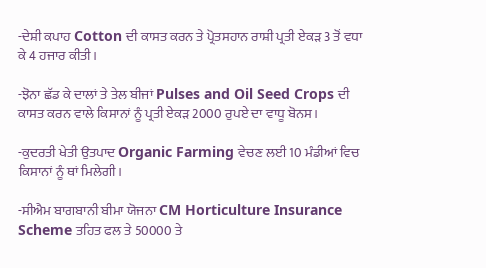-ਦੇਸ਼ੀ ਕਪਾਹ Cotton ਦੀ ਕਾਸਤ ਕਰਨ ਤੇ ਪ੍ਰੋਤਸਹਾਨ ਰਾਸ਼ੀ ਪ੍ਰਤੀ ਏਕੜ 3 ਤੋਂ ਵਧਾ ਕੇ 4 ਹਜਾਰ ਕੀਤੀ।

-ਝੋਨਾ ਛੱਡ ਕੇ ਦਾਲਾਂ ਤੇ ਤੇਲ ਬੀਜਾਂ Pulses and Oil Seed Crops ਦੀ ਕਾਸਤ ਕਰਨ ਵਾਲੇ ਕਿਸਾਨਾਂ ਨੂੰ ਪ੍ਰਤੀ ਏਕੜ 2000 ਰੁਪਏ ਦਾ ਵਾਧੂ ਬੋਨਸ।

-ਕੁਦਰਤੀ ਖੇਤੀ ਉਤਪਾਦ Organic Farming ਵੇਚਣ ਲਈ 10 ਮੰਡੀਆਂ ਵਿਚ ਕਿਸਾਨਾਂ ਨੂੰ ਥਾਂ ਮਿਲੇਗੀ।

-ਸੀਐਮ ਬਾਗਬਾਨੀ ਬੀਮਾ ਯੋਜਨਾ CM Horticulture Insurance Scheme ਤਹਿਤ ਫਲ ਤੇ 50000 ਤੇ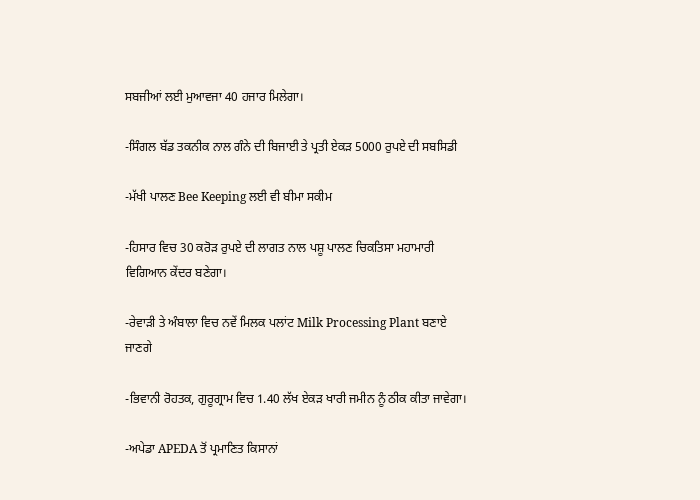ਸਬਜੀਆਂ ਲਈ ਮੁਆਵਜਾ 40 ਹਜਾਰ ਮਿਲੇਗਾ।

-ਸਿੰਗਲ ਬੱਡ ਤਕਨੀਕ ਨਾਲ ਗੰਨੇ ਦੀ ਬਿਜਾਈ ਤੇ ਪ੍ਰਤੀ ਏਕੜ 5000 ਰੁਪਏ ਦੀ ਸਬਸਿਡੀ

-ਮੱਖੀ ਪਾਲਣ Bee Keeping ਲਈ ਵੀ ਬੀਮਾ ਸਕੀਮ

-ਹਿਸਾਰ ਵਿਚ 30 ਕਰੋੜ ਰੁਪਏ ਦੀ ਲਾਗਤ ਨਾਲ ਪਸ਼ੂ ਪਾਲਣ ਚਿਕਤਿਸਾ ਮਹਾਮਾਰੀ ਵਿਗਿਆਨ ਕੇਂਦਰ ਬਣੇਗਾ।

-ਰੇਵਾੜੀ ਤੇ ਅੰਬਾਲਾ ਵਿਚ ਨਵੇਂ ਮਿਲਕ ਪਲਾਂਟ Milk Processing Plant ਬਣਾਏ ਜਾਣਗੇ

-ਭਿਵਾਨੀ ਰੋਹਤਕ, ਗੁਰੂਗ੍ਰਾਮ ਵਿਚ 1.40 ਲੱਖ ਏਕੜ ਖਾਰੀ ਜਮੀਨ ਨੂੰ ਠੀਕ ਕੀਤਾ ਜਾਵੇਗਾ।

-ਅਪੇਡਾ APEDA ਤੋਂ ਪ੍ਰਮਾਣਿਤ ਕਿਸਾਨਾਂ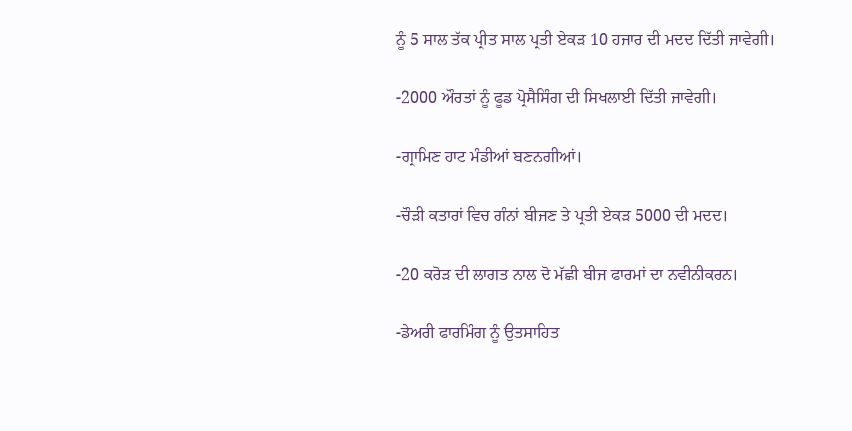ਨੂੰ 5 ਸਾਲ ਤੱਕ ਪ੍ਰੀਤ ਸਾਲ ਪ੍ਰਤੀ ਏਕੜ 10 ਹਜਾਰ ਦੀ ਮਦਦ ਦਿੱਤੀ ਜਾਵੇਗੀ।

-2000 ਔਰਤਾਂ ਨੂੰ ਫੂਡ ਪ੍ਰੋਸੈਸਿੰਗ ਦੀ ਸਿਖਲਾਈ ਦਿੱਤੀ ਜਾਵੇਗੀ।

-ਗ੍ਰਾਮਿਣ ਹਾਟ ਮੰਡੀਆਂ ਬਣਨਗੀਆਂ।

-ਚੌੜੀ ਕਤਾਰਾਂ ਵਿਚ ਗੰਨਾਂ ਬੀਜਣ ਤੇ ਪ੍ਰਤੀ ਏਕੜ 5000 ਦੀ ਮਦਦ।

-20 ਕਰੋੜ ਦੀ ਲਾਗਤ ਨਾਲ ਦੋ ਮੱਛੀ ਬੀਜ ਫਾਰਮਾਂ ਦਾ ਨਵੀਨੀਕਰਨ।

-ਡੇਅਰੀ ਫਾਰਮਿੰਗ ਨੂੰ ਉਤਸਾਹਿਤ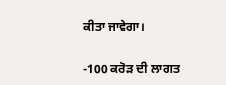ਕੀਤਾ ਜਾਵੇਗਾ।

-100 ਕਰੋੜ ਦੀ ਲਾਗਤ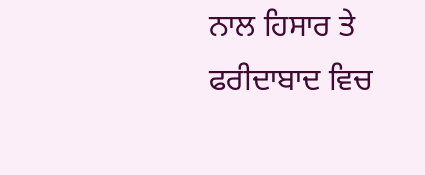ਨਾਲ ਹਿਸਾਰ ਤੇ ਫਰੀਦਾਬਾਦ ਵਿਚ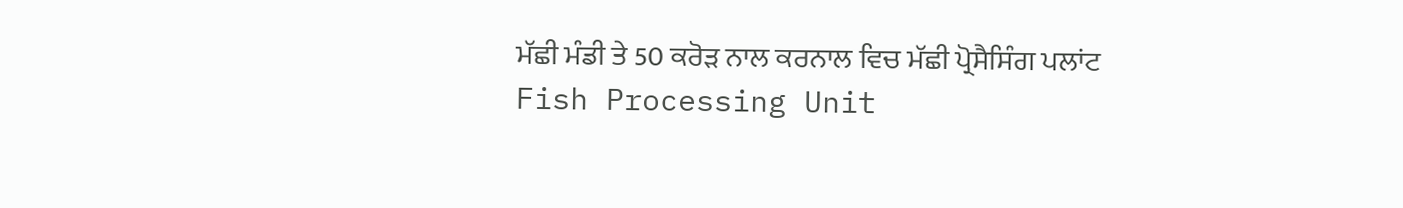ਮੱਛੀ ਮੰਡੀ ਤੇ 50 ਕਰੋੜ ਨਾਲ ਕਰਨਾਲ ਵਿਚ ਮੱਛੀ ਪ੍ਰੋਸੈਸਿੰਗ ਪਲਾਂਟ Fish Processing Unit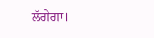ਲੱਗੇਗਾ।